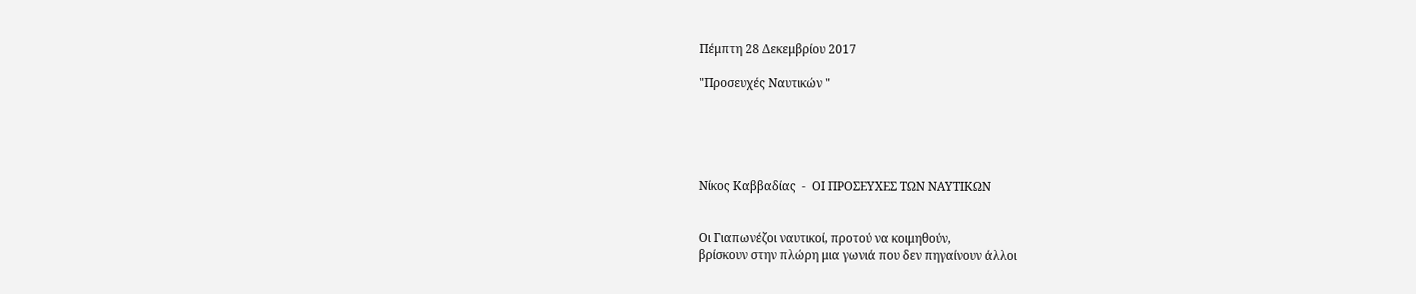Πέμπτη 28 Δεκεμβρίου 2017

"Προσευχές Ναυτικών "





Νίκος Καββαδίας  -  ΟΙ ΠΡΟΣΕΥΧΕΣ ΤΩΝ ΝΑΥΤΙΚΩΝ


Οι Γιαπωνέζοι ναυτικοί, προτού να κοιμηθούν,
βρίσκουν στην πλώρη μια γωνιά που δεν πηγαίνουν άλλοι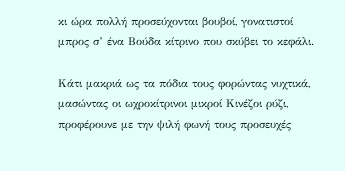κι ώρα πολλή προσεύχονται βουβοί, γονατιστοί
μπρος σ’ ένα Βούδα κίτρινο που σκύβει το κεφάλι.

Κάτι μακριά ως τα πόδια τους φορώντας νυχτικά,
μασώντας οι ωχροκίτρινοι μικροί Κινέζοι ρύζι,
προφέρουνε με την ψιλή φωνή τους προσευχές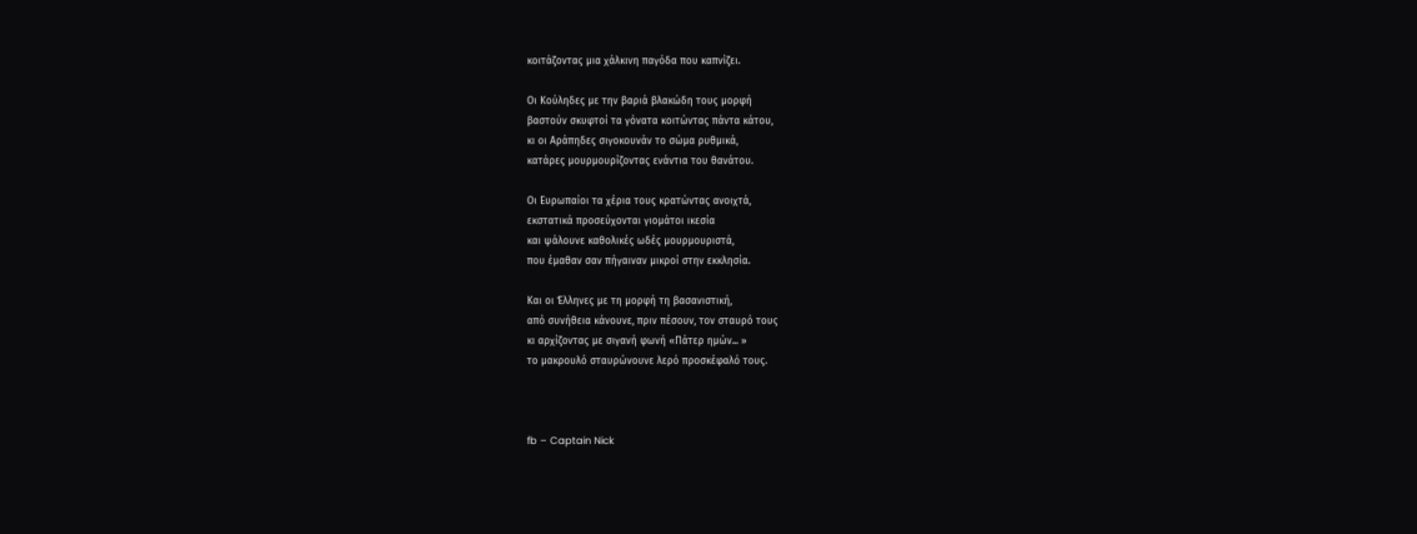κοιτάζοντας μια χάλκινη παγόδα που καπνίζει.

Οι Κούληδες με την βαριά βλακώδη τους μορφή
βαστούν σκυφτοί τα γόνατα κοιτώντας πάντα κάτου,
κι οι Αράπηδες σιγοκουνάν το σώμα ρυθμικά,
κατάρες μουρμουρίζοντας ενάντια του θανάτου.

Οι Ευρωπαίοι τα χέρια τους κρατώντας ανοιχτά,
εκστατικά προσεύχονται γιομάτοι ικεσία
και ψάλουνε καθολικές ωδές μουρμουριστά,
που έμαθαν σαν πήγαιναν μικροί στην εκκλησία.

Και οι Έλληνες με τη μορφή τη βασανιστική,
από συνήθεια κάνουνε, πριν πέσουν, τον σταυρό τους
κι αρχίζοντας με σιγανή φωνή «Πάτερ ημών... »
το μακρουλό σταυρώνουνε λερό προσκέφαλό τους.



fb – Captain Nick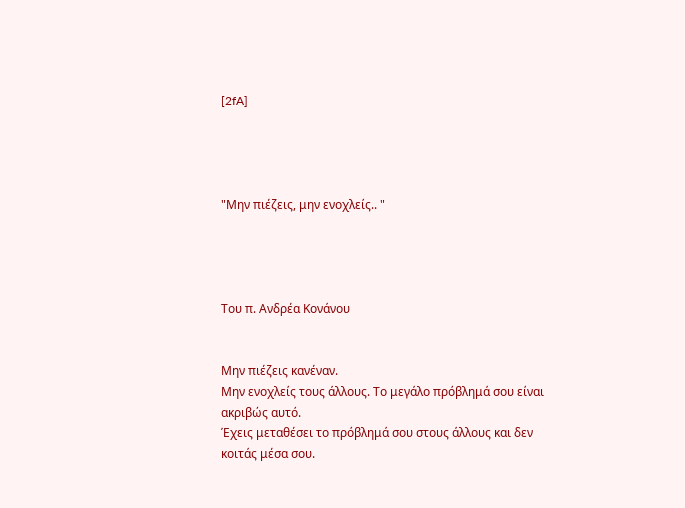[2fA]




"Μην πιέζεις, μην ενοχλείς.. "




Του π. Ανδρέα Κονάνου


Μην πιέζεις κανέναν.
Μην ενοχλείς τους άλλους. Το μεγάλο πρόβλημά σου είναι ακριβώς αυτό.
Έχεις μεταθέσει το πρόβλημά σου στους άλλους και δεν κοιτάς μέσα σου.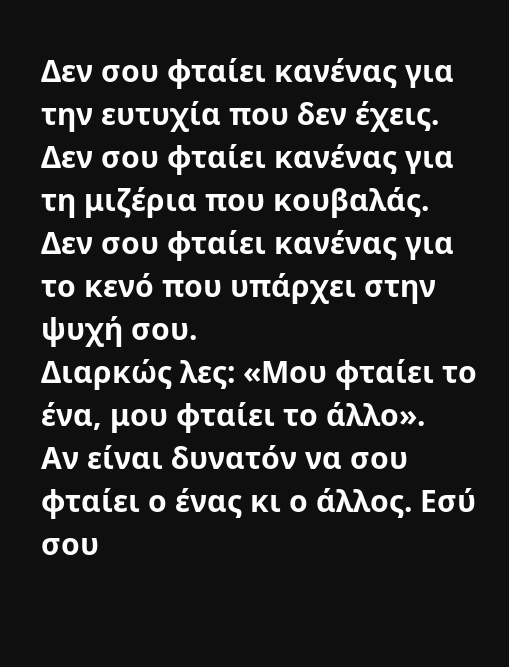Δεν σου φταίει κανένας για την ευτυχία που δεν έχεις.
Δεν σου φταίει κανένας για τη μιζέρια που κουβαλάς.
Δεν σου φταίει κανένας για το κενό που υπάρχει στην ψυχή σου.
Διαρκώς λες: «Μου φταίει το ένα, μου φταίει το άλλο».
Αν είναι δυνατόν να σου φταίει ο ένας κι ο άλλος. Εσύ σου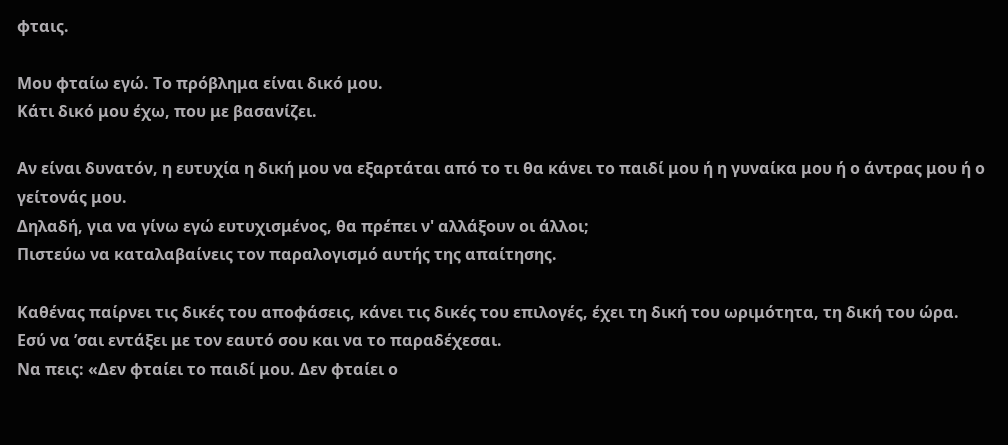φταις.

Μου φταίω εγώ. Το πρόβλημα είναι δικό μου.
Κάτι δικό μου έχω, που με βασανίζει.

Αν είναι δυνατόν, η ευτυχία η δική μου να εξαρτάται από το τι θα κάνει το παιδί μου ή η γυναίκα μου ή ο άντρας μου ή ο γείτονάς μου.
Δηλαδή, για να γίνω εγώ ευτυχισμένος, θα πρέπει ν' αλλάξουν οι άλλοι;
Πιστεύω να καταλαβαίνεις τον παραλογισμό αυτής της απαίτησης.

Καθένας παίρνει τις δικές του αποφάσεις, κάνει τις δικές του επιλογές, έχει τη δική του ωριμότητα, τη δική του ώρα.
Εσύ να ’σαι εντάξει με τον εαυτό σου και να το παραδέχεσαι.
Να πεις: «Δεν φταίει το παιδί μου. Δεν φταίει ο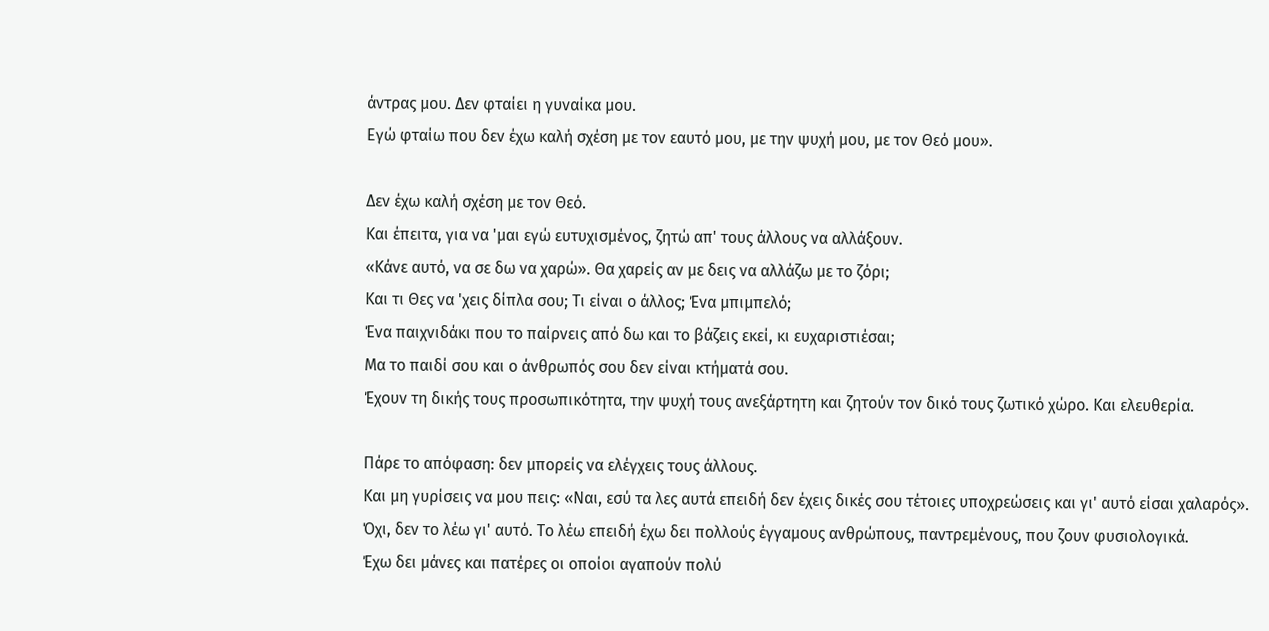άντρας μου. Δεν φταίει η γυναίκα μου.
Εγώ φταίω που δεν έχω καλή σχέση με τον εαυτό μου, με την ψυχή μου, με τον Θεό μου».

Δεν έχω καλή σχέση με τον Θεό.
Και έπειτα, για να 'μαι εγώ ευτυχισμένος, ζητώ απ' τους άλλους να αλλάξουν.
«Κάνε αυτό, να σε δω να χαρώ». Θα χαρείς αν με δεις να αλλάζω με το ζόρι;
Και τι Θες να 'χεις δίπλα σου; Τι είναι ο άλλος; Ένα μπιμπελό;
Ένα παιχνιδάκι που το παίρνεις από δω και το βάζεις εκεί, κι ευχαριστιέσαι;
Μα το παιδί σου και ο άνθρωπός σου δεν είναι κτήματά σου.
Έχουν τη δικής τους προσωπικότητα, την ψυχή τους ανεξάρτητη και ζητούν τον δικό τους ζωτικό χώρο. Και ελευθερία.

Πάρε το απόφαση: δεν μπορείς να ελέγχεις τους άλλους.
Και μη γυρίσεις να μου πεις: «Ναι, εσύ τα λες αυτά επειδή δεν έχεις δικές σου τέτοιες υποχρεώσεις και γι' αυτό είσαι χαλαρός».
Όχι, δεν το λέω γι' αυτό. Το λέω επειδή έχω δει πολλούς έγγαμους ανθρώπους, παντρεμένους, που ζουν φυσιολογικά.
Έχω δει μάνες και πατέρες οι οποίοι αγαπούν πολύ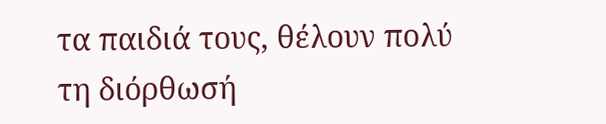τα παιδιά τους, θέλουν πολύ τη διόρθωσή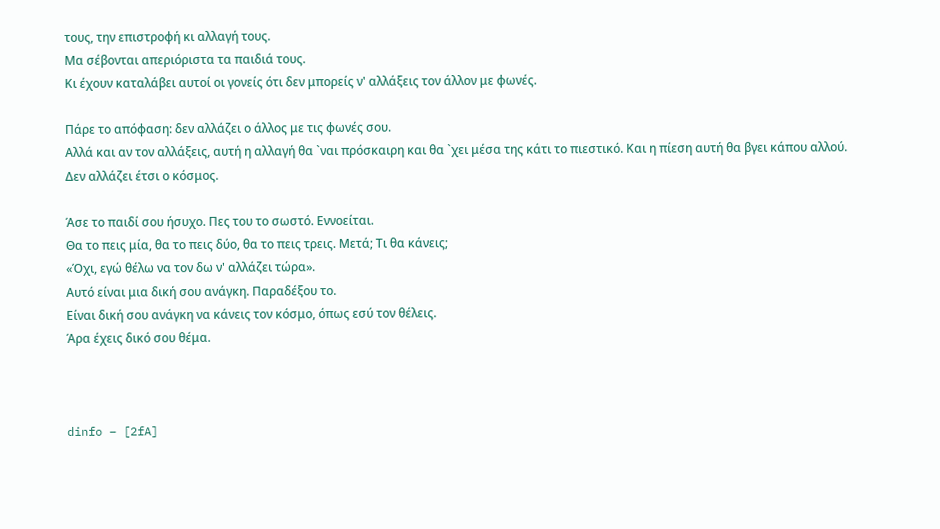τους, την επιστροφή κι αλλαγή τους.
Μα σέβονται απεριόριστα τα παιδιά τους.
Κι έχουν καταλάβει αυτοί οι γονείς ότι δεν μπορείς ν' αλλάξεις τον άλλον με φωνές.

Πάρε το απόφαση: δεν αλλάζει ο άλλος με τις φωνές σου.
Αλλά και αν τον αλλάξεις, αυτή η αλλαγή θα `ναι πρόσκαιρη και θα `χει μέσα της κάτι το πιεστικό. Και η πίεση αυτή θα βγει κάπου αλλού.
Δεν αλλάζει έτσι ο κόσμος.

Άσε το παιδί σου ήσυχο. Πες του το σωστό. Εννοείται.
Θα το πεις μία, θα το πεις δύο, θα το πεις τρεις. Μετά; Τι θα κάνεις;
«Όχι, εγώ θέλω να τον δω ν' αλλάζει τώρα».
Αυτό είναι μια δική σου ανάγκη. Παραδέξου το.
Είναι δική σου ανάγκη να κάνεις τον κόσμο, όπως εσύ τον θέλεις.
Άρα έχεις δικό σου θέμα.



dinfo – [2fA]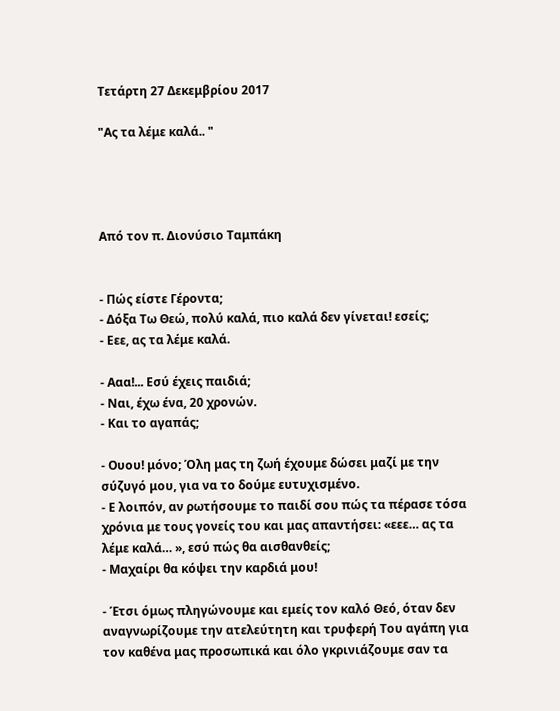Τετάρτη 27 Δεκεμβρίου 2017

"Ας τα λέμε καλά.. "




Από τον π. Διονύσιο Ταμπάκη


- Πώς είστε Γέροντα;
- Δόξα Τω Θεώ, πολύ καλά, πιο καλά δεν γίνεται! εσείς;
- Εεε, ας τα λέμε καλά.

- Ααα!... Εσύ έχεις παιδιά;
- Ναι, έχω ένα, 20 χρονών.
- Και το αγαπάς;

- Ουου! μόνο; Όλη μας τη ζωή έχουμε δώσει μαζί με την σύζυγό μου, για να το δούμε ευτυχισμένο.
- Ε λοιπόν, αν ρωτήσουμε το παιδί σου πώς τα πέρασε τόσα χρόνια με τους γονείς του και μας απαντήσει: «εεε… ας τα λέμε καλά… », εσύ πώς θα αισθανθείς;
- Μαχαίρι θα κόψει την καρδιά μου!

- Έτσι όμως πληγώνουμε και εμείς τον καλό Θεό, όταν δεν αναγνωρίζουμε την ατελεύτητη και τρυφερή Του αγάπη για τον καθένα μας προσωπικά και όλο γκρινιάζουμε σαν τα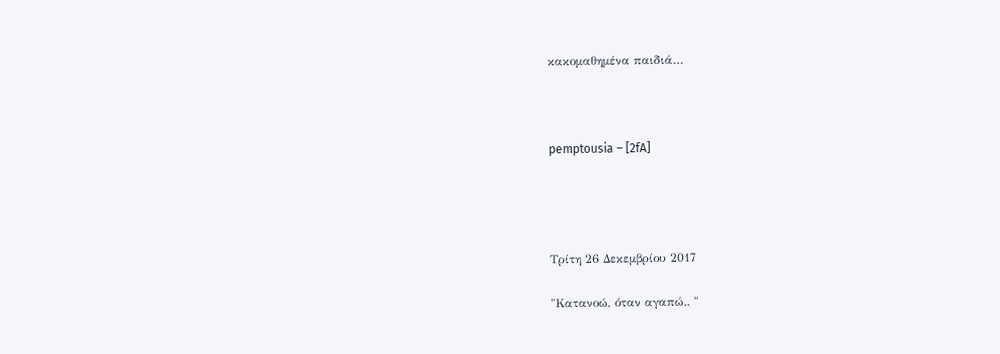κακομαθημένα παιδιά…



pemptousia – [2fA]




Τρίτη 26 Δεκεμβρίου 2017

"Κατανοώ, όταν αγαπώ.. "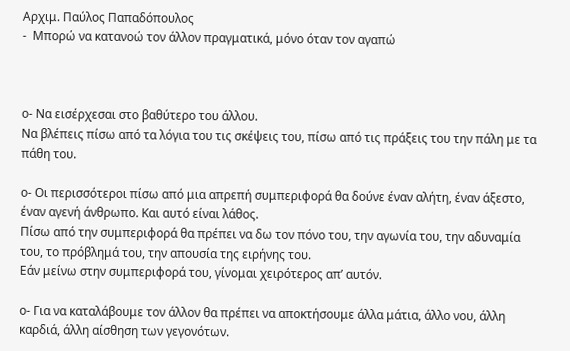Αρχιμ. Παύλος Παπαδόπουλος
-  Μπορώ να κατανοώ τον άλλον πραγματικά, μόνο όταν τον αγαπώ



ο- Να εισέρχεσαι στο βαθύτερο του άλλου.
Να βλέπεις πίσω από τα λόγια του τις σκέψεις του, πίσω από τις πράξεις του την πάλη με τα πάθη του.

ο- Οι περισσότεροι πίσω από μια απρεπή συμπεριφορά θα δούνε έναν αλήτη, έναν άξεστο, έναν αγενή άνθρωπο. Και αυτό είναι λάθος.
Πίσω από την συμπεριφορά θα πρέπει να δω τον πόνο του, την αγωνία του, την αδυναμία του, το πρόβλημά του, την απουσία της ειρήνης του.
Εάν μείνω στην συμπεριφορά του, γίνομαι χειρότερος απ’ αυτόν.

ο- Για να καταλάβουμε τον άλλον θα πρέπει να αποκτήσουμε άλλα μάτια, άλλο νου, άλλη καρδιά, άλλη αίσθηση των γεγονότων.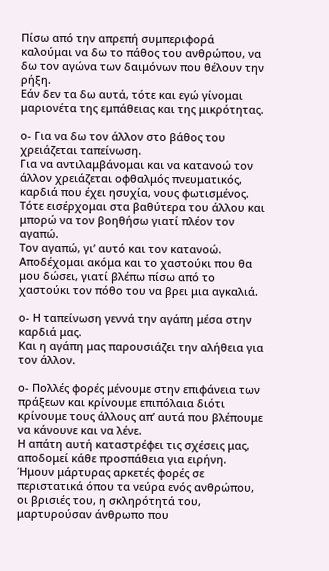Πίσω από την απρεπή συμπεριφορά καλούμαι να δω το πάθος του ανθρώπου, να δω τον αγώνα των δαιμόνων που θέλουν την ρήξη.
Εάν δεν τα δω αυτά, τότε και εγώ γίνομαι μαριονέτα της εμπάθειας και της μικρότητας.

ο- Για να δω τον άλλον στο βάθος του χρειάζεται ταπείνωση.
Για να αντιλαμβάνομαι και να κατανοώ τον άλλον χρειάζεται οφθαλμός πνευματικός, καρδιά που έχει ησυχία, νους φωτισμένος.
Τότε εισέρχομαι στα βαθύτερα του άλλου και μπορώ να τον βοηθήσω γιατί πλέον τον αγαπώ.
Τον αγαπώ, γι’ αυτό και τον κατανοώ.
Αποδέχομαι ακόμα και το χαστούκι που θα μου δώσει, γιατί βλέπω πίσω από το χαστούκι τον πόθο του να βρει μια αγκαλιά.

ο- Η ταπείνωση γεννά την αγάπη μέσα στην καρδιά μας.
Και η αγάπη μας παρουσιάζει την αλήθεια για τον άλλον.

ο- Πολλές φορές μένουμε στην επιφάνεια των πράξεων και κρίνουμε επιπόλαια διότι κρίνουμε τους άλλους απ’ αυτά που βλέπουμε να κάνουνε και να λένε.
Η απάτη αυτή καταστρέφει τις σχέσεις μας, αποδομεί κάθε προσπάθεια για ειρήνη.
Ήμουν μάρτυρας αρκετές φορές σε περιστατικά όπου τα νεύρα ενός ανθρώπου, οι βρισιές του, η σκληρότητά του, μαρτυρούσαν άνθρωπο που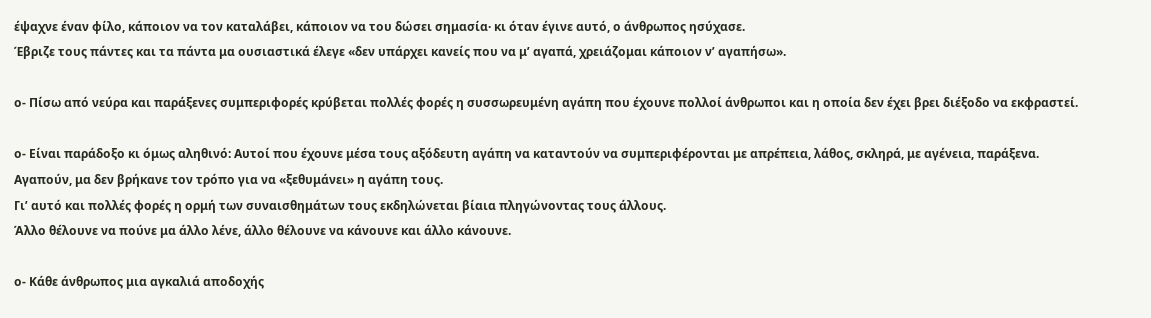έψαχνε έναν φίλο, κάποιον να τον καταλάβει, κάποιον να του δώσει σημασία· κι όταν έγινε αυτό, ο άνθρωπος ησύχασε.
Έβριζε τους πάντες και τα πάντα μα ουσιαστικά έλεγε «δεν υπάρχει κανείς που να μ’ αγαπά, χρειάζομαι κάποιον ν’ αγαπήσω».

ο- Πίσω από νεύρα και παράξενες συμπεριφορές κρύβεται πολλές φορές η συσσωρευμένη αγάπη που έχουνε πολλοί άνθρωποι και η οποία δεν έχει βρει διέξοδο να εκφραστεί.

ο- Είναι παράδοξο κι όμως αληθινό: Αυτοί που έχουνε μέσα τους αξόδευτη αγάπη να καταντούν να συμπεριφέρονται με απρέπεια, λάθος, σκληρά, με αγένεια, παράξενα.
Αγαπούν, μα δεν βρήκανε τον τρόπο για να «ξεθυμάνει» η αγάπη τους.
Γι’ αυτό και πολλές φορές η ορμή των συναισθημάτων τους εκδηλώνεται βίαια πληγώνοντας τους άλλους.
Άλλο θέλουνε να πούνε μα άλλο λένε, άλλο θέλουνε να κάνουνε και άλλο κάνουνε.

ο- Κάθε άνθρωπος μια αγκαλιά αποδοχής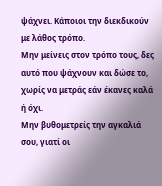ψάχνει. Κάποιοι την διεκδικούν με λάθος τρόπο.
Μην μείνεις στον τρόπο τους, δες αυτό που ψάχνουν και δώσε το, χωρίς να μετράς εάν έκανες καλά ή όχι.
Μην βυθομετρείς την αγκαλιά σου, γιατί οι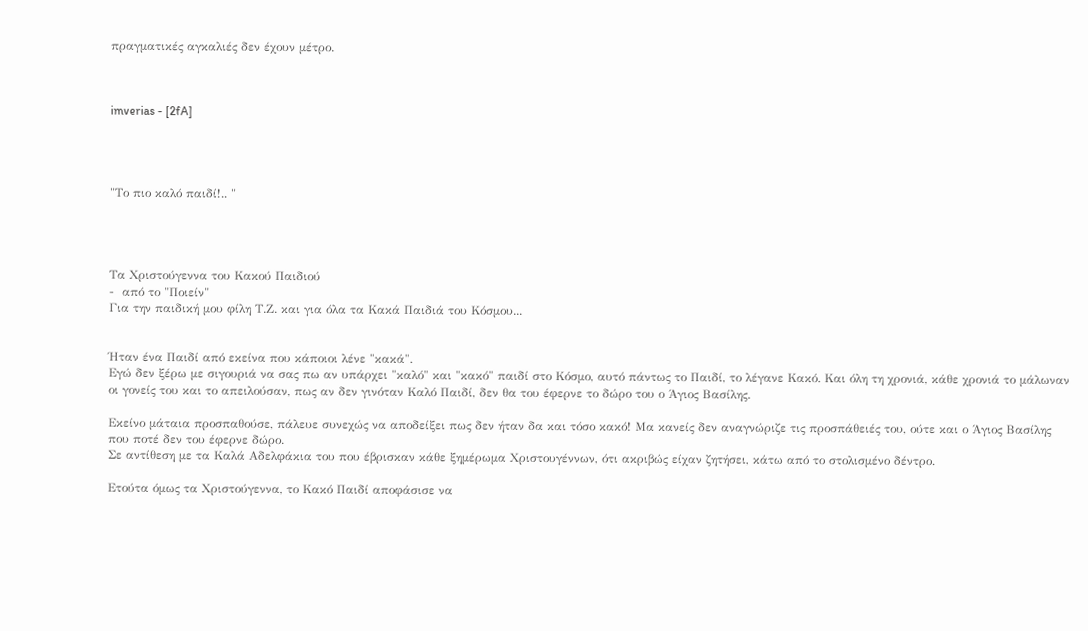πραγματικές αγκαλιές δεν έχουν μέτρο.



imverias - [2fA]




"Το πιο καλό παιδί!.. "




Τα Χριστούγεννα του Κακού Παιδιού
-  από το "Ποιείν"
Για την παιδική μου φίλη Τ.Ζ. και για όλα τα Κακά Παιδιά του Κόσμου...


Ήταν ένα Παιδί από εκείνα που κάποιοι λένε "κακά".
Εγώ δεν ξέρω με σιγουριά να σας πω αν υπάρχει "καλό" και "κακό" παιδί στο Κόσμο, αυτό πάντως το Παιδί, το λέγανε Κακό. Και όλη τη χρονιά, κάθε χρονιά το μάλωναν οι γονείς του και το απειλούσαν, πως αν δεν γινόταν Καλό Παιδί, δεν θα του έφερνε το δώρο του ο Άγιος Βασίλης.

Εκείνο μάταια προσπαθούσε, πάλευε συνεχώς να αποδείξει πως δεν ήταν δα και τόσο κακό! Μα κανείς δεν αναγνώριζε τις προσπάθειές του, ούτε και ο Άγιος Βασίλης που ποτέ δεν του έφερνε δώρο.
Σε αντίθεση με τα Καλά Αδελφάκια του που έβρισκαν κάθε ξημέρωμα Χριστουγέννων, ότι ακριβώς είχαν ζητήσει, κάτω από το στολισμένο δέντρο.

Ετούτα όμως τα Χριστούγεννα, το Κακό Παιδί αποφάσισε να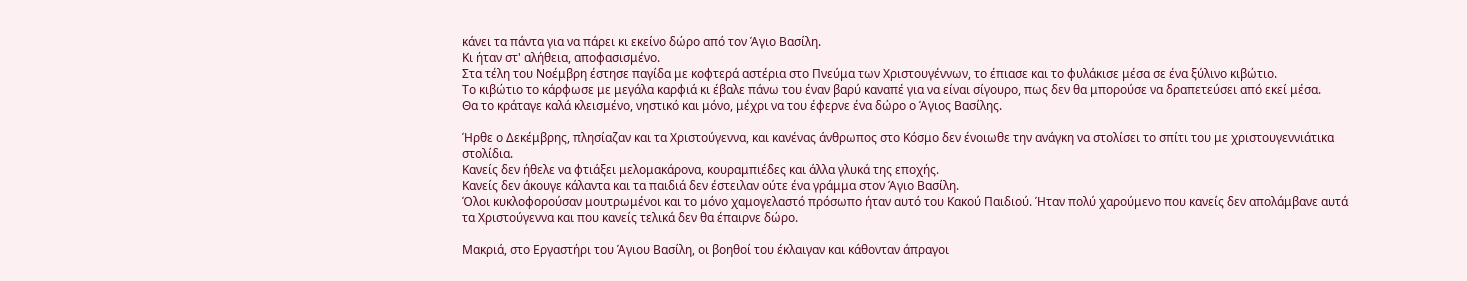κάνει τα πάντα για να πάρει κι εκείνο δώρο από τον Άγιο Βασίλη.
Κι ήταν στ' αλήθεια, αποφασισμένο.
Στα τέλη του Νοέμβρη έστησε παγίδα με κοφτερά αστέρια στο Πνεύμα των Χριστουγέννων, το έπιασε και το φυλάκισε μέσα σε ένα ξύλινο κιβώτιο.
Το κιβώτιο το κάρφωσε με μεγάλα καρφιά κι έβαλε πάνω του έναν βαρύ καναπέ για να είναι σίγουρο, πως δεν θα μπορούσε να δραπετεύσει από εκεί μέσα.
Θα το κράταγε καλά κλεισμένο, νηστικό και μόνο, μέχρι να του έφερνε ένα δώρο ο Άγιος Βασίλης.

Ήρθε ο Δεκέμβρης, πλησίαζαν και τα Χριστούγεννα, και κανένας άνθρωπος στο Κόσμο δεν ένοιωθε την ανάγκη να στολίσει το σπίτι του με χριστουγεννιάτικα στολίδια.
Κανείς δεν ήθελε να φτιάξει μελομακάρονα, κουραμπιέδες και άλλα γλυκά της εποχής.
Κανείς δεν άκουγε κάλαντα και τα παιδιά δεν έστειλαν ούτε ένα γράμμα στον Άγιο Βασίλη.
Όλοι κυκλοφορούσαν μουτρωμένοι και το μόνο χαμογελαστό πρόσωπο ήταν αυτό του Κακού Παιδιού. Ήταν πολύ χαρούμενο που κανείς δεν απολάμβανε αυτά τα Χριστούγεννα και που κανείς τελικά δεν θα έπαιρνε δώρο.

Μακριά, στο Εργαστήρι του Άγιου Βασίλη, οι βοηθοί του έκλαιγαν και κάθονταν άπραγοι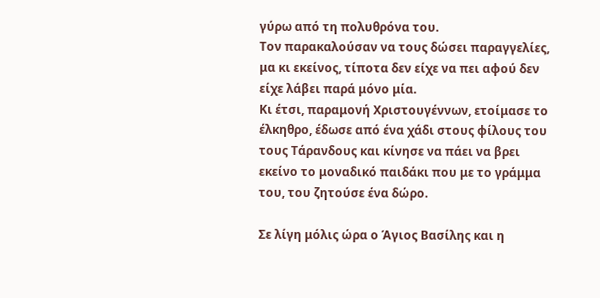γύρω από τη πολυθρόνα του.
Τον παρακαλούσαν να τους δώσει παραγγελίες, μα κι εκείνος, τίποτα δεν είχε να πει αφού δεν είχε λάβει παρά μόνο μία.
Κι έτσι, παραμονή Χριστουγέννων, ετοίμασε το έλκηθρο, έδωσε από ένα χάδι στους φίλους του τους Τάρανδους και κίνησε να πάει να βρει εκείνο το μοναδικό παιδάκι που με το γράμμα του, του ζητούσε ένα δώρο.

Σε λίγη μόλις ώρα ο Άγιος Βασίλης και η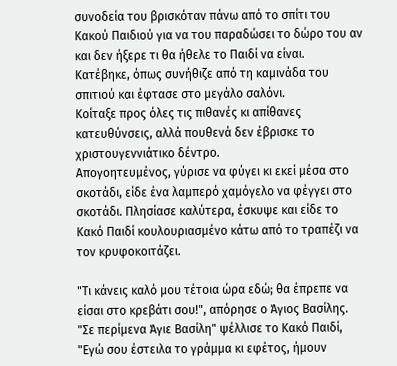συνοδεία του βρισκόταν πάνω από το σπίτι του Κακού Παιδιού για να του παραδώσει το δώρο του αν και δεν ήξερε τι θα ήθελε το Παιδί να είναι.
Κατέβηκε, όπως συνήθιζε από τη καμινάδα του σπιτιού και έφτασε στο μεγάλο σαλόνι.
Κοίταξε προς όλες τις πιθανές κι απίθανες κατευθύνσεις, αλλά πουθενά δεν έβρισκε το χριστουγεννιάτικο δέντρο.
Απογοητευμένος, γύρισε να φύγει κι εκεί μέσα στο σκοτάδι, είδε ένα λαμπερό χαμόγελο να φέγγει στο σκοτάδι. Πλησίασε καλύτερα, έσκυψε και είδε το Κακό Παιδί κουλουριασμένο κάτω από το τραπέζι να τον κρυφοκοιτάζει.

"Τι κάνεις καλό μου τέτοια ώρα εδώ; θα έπρεπε να είσαι στο κρεβάτι σου!", απόρησε ο Άγιος Βασίλης.
"Σε περίμενα Άγιε Βασίλη" ψέλλισε το Κακό Παιδί, "Εγώ σου έστειλα το γράμμα κι εφέτος, ήμουν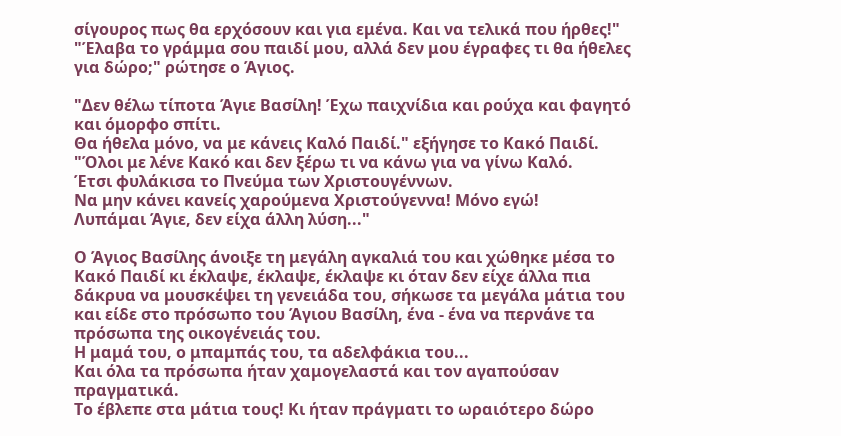σίγουρος πως θα ερχόσουν και για εμένα. Και να τελικά που ήρθες!"
"Έλαβα το γράμμα σου παιδί μου, αλλά δεν μου έγραφες τι θα ήθελες για δώρο;" ρώτησε ο Άγιος.

"Δεν θέλω τίποτα Άγιε Βασίλη! Έχω παιχνίδια και ρούχα και φαγητό και όμορφο σπίτι.
Θα ήθελα μόνο, να με κάνεις Καλό Παιδί." εξήγησε το Κακό Παιδί.
"Όλοι με λένε Κακό και δεν ξέρω τι να κάνω για να γίνω Καλό.
Έτσι φυλάκισα το Πνεύμα των Χριστουγέννων.
Να μην κάνει κανείς χαρούμενα Χριστούγεννα! Μόνο εγώ!
Λυπάμαι Άγιε, δεν είχα άλλη λύση..."

Ο Άγιος Βασίλης άνοιξε τη μεγάλη αγκαλιά του και χώθηκε μέσα το Κακό Παιδί κι έκλαψε, έκλαψε, έκλαψε κι όταν δεν είχε άλλα πια δάκρυα να μουσκέψει τη γενειάδα του, σήκωσε τα μεγάλα μάτια του και είδε στο πρόσωπο του Άγιου Βασίλη, ένα - ένα να περνάνε τα πρόσωπα της οικογένειάς του.
Η μαμά του, ο μπαμπάς του, τα αδελφάκια του...
Και όλα τα πρόσωπα ήταν χαμογελαστά και τον αγαπούσαν πραγματικά.
Το έβλεπε στα μάτια τους! Κι ήταν πράγματι το ωραιότερο δώρο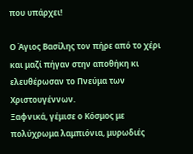που υπάρχει!

Ο Άγιος Βασίλης τον πήρε από το χέρι και μαζί πήγαν στην αποθήκη κι ελευθέρωσαν το Πνεύμα των Χριστουγέννων.
Ξαφνικά, γέμισε ο Κόσμος με πολύχρωμα λαμπιόνια, μυρωδιές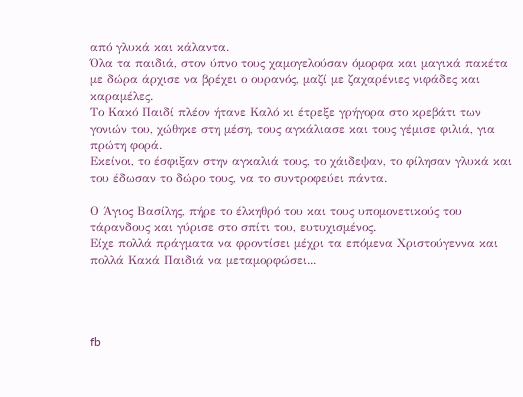από γλυκά και κάλαντα.
Όλα τα παιδιά, στον ύπνο τους χαμογελούσαν όμορφα και μαγικά πακέτα με δώρα άρχισε να βρέχει ο ουρανός, μαζί με ζαχαρένιες νιφάδες και καραμέλες.
Το Κακό Παιδί πλέον ήτανε Καλό κι έτρεξε γρήγορα στο κρεβάτι των γονιών του, χώθηκε στη μέση, τους αγκάλιασε και τους γέμισε φιλιά, για πρώτη φορά.
Εκείνοι, το έσφιξαν στην αγκαλιά τους, το χάιδεψαν, το φίλησαν γλυκά και του έδωσαν το δώρο τους, να το συντροφεύει πάντα.

Ο Άγιος Βασίλης, πήρε το έλκηθρό του και τους υπομονετικούς του τάρανδους και γύρισε στο σπίτι του, ευτυχισμένος.
Είχε πολλά πράγματα να φροντίσει μέχρι τα επόμενα Χριστούγεννα και πολλά Κακά Παιδιά να μεταμορφώσει...




fb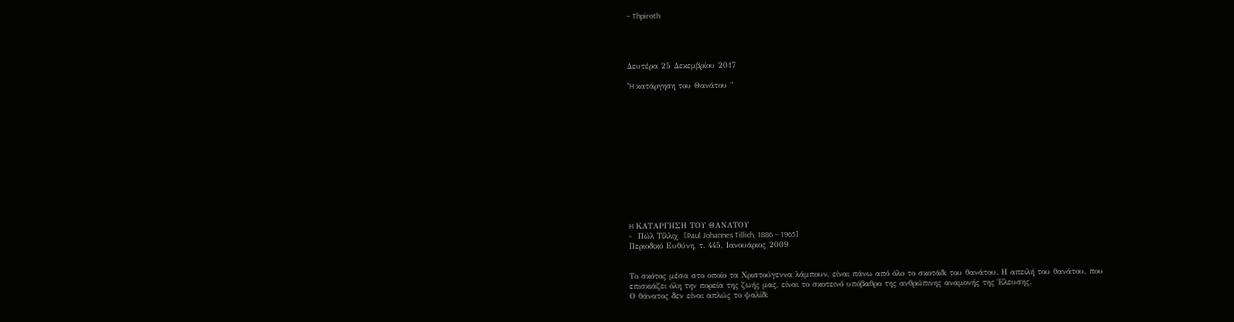– Thpiroth




Δευτέρα 25 Δεκεμβρίου 2017

"H κατάργηση του Θανάτου "













H ΚΑΤΑΡΓΗΣΗ ΤΟΥ ΘΑΝΑΤΟΥ
-  Πώλ Τίλλιχ  [Paul Johannes Tillich, 1886 – 1965]
Περιοδικό Ευθύνη, τ. 445, Ιανουάριος 2009


Το σκότος µέσα στο οποίο τα Χριστούγεννα λάµπουν, είναι πάνω από όλο το σκοτάδι του θανάτου. Η απειλή του θανάτου, που επισκιάζει όλη την πορεία της ζωής µας, είναι το σκοτεινό υπόβαθρο της ανθρώπινης αναµονής της Έλευσης.
Ο θάνατος δεν είναι απλώς το ψαλίδι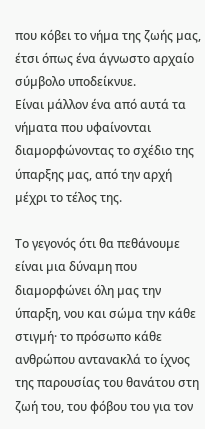που κόβει το νήµα της ζωής µας, έτσι όπως ένα άγνωστο αρχαίο σύµβολο υποδείκνυε.
Είναι µάλλον ένα από αυτά τα νήµατα που υφαίνονται διαµορφώνοντας το σχέδιο της ύπαρξης µας, από την αρχή µέχρι το τέλος της.

Το γεγονός ότι θα πεθάνουµε είναι µια δύναµη που διαµορφώνει όλη µας την ύπαρξη, νου και σώµα την κάθε στιγµή· το πρόσωπο κάθε ανθρώπου αντανακλά το ίχνος της παρουσίας του θανάτου στη ζωή του, του φόβου του για τον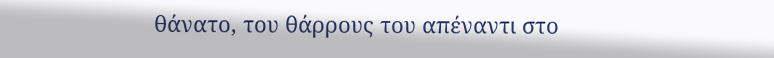θάνατο, του θάρρους του απέναντι στο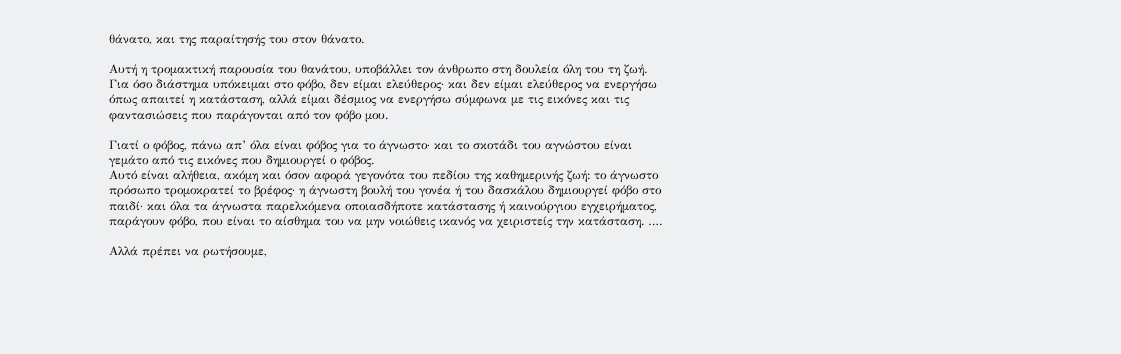θάνατο, και της παραίτησής του στον θάνατο.

Αυτή η τροµακτική παρουσία του θανάτου, υποβάλλει τον άνθρωπο στη δουλεία όλη του τη ζωή. Για όσο διάστηµα υπόκειµαι στο φόβο, δεν είµαι ελεύθερος· και δεν είµαι ελεύθερος να ενεργήσω όπως απαιτεί η κατάσταση, αλλά είµαι δέσµιος να ενεργήσω σύµφωνα µε τις εικόνες και τις φαντασιώσεις που παράγονται από τον φόβο µου.

Γιατί ο φόβος, πάνω απ’ όλα είναι φόβος για το άγνωστο· και το σκοτάδι του αγνώστου είναι γεµάτο από τις εικόνες που δηµιουργεί ο φόβος.
Αυτό είναι αλήθεια, ακόµη και όσον αφορά γεγονότα του πεδίου της καθηµερινής ζωή: το άγνωστο πρόσωπο τροµοκρατεί το βρέφος· η άγνωστη βουλή του γονέα ή του δασκάλου δηµιουργεί φόβο στο παιδί· και όλα τα άγνωστα παρελκόµενα οποιασδήποτε κατάστασης ή καινούργιου εγχειρήµατος, παράγουν φόβο, που είναι το αίσθηµα του να µην νοιώθεις ικανός να χειριστείς την κατάσταση. ….

Αλλά πρέπει να ρωτήσουµε,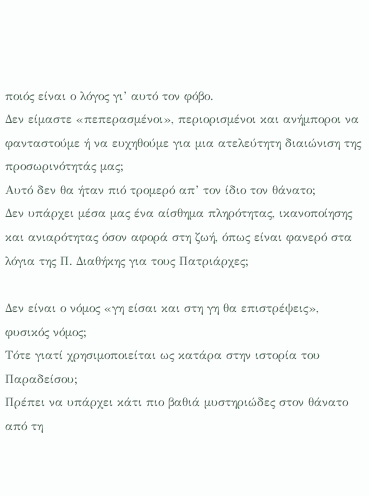ποιός είναι ο λόγος γι’ αυτό τον φόβο.
Δεν είµαστε «πεπερασµένοι», περιορισµένοι και ανήµποροι να φανταστούµε ή να ευχηθούµε για µια ατελεύτητη διαιώνιση της προσωρινότητάς µας;
Αυτό δεν θα ήταν πιό τροµερό απ’ τον ίδιο τον θάνατο;
Δεν υπάρχει µέσα µας ένα αίσθηµα πληρότητας, ικανοποίησης και ανιαρότητας όσον αφορά στη ζωή, όπως είναι φανερό στα λόγια της Π. Διαθήκης για τους Πατριάρχες;

Δεν είναι ο νόµος «γη είσαι και στη γη θα επιστρέψεις», φυσικός νόµος;
Τότε γιατί χρησιµοποιείται ως κατάρα στην ιστορία του Παραδείσου;
Πρέπει να υπάρχει κάτι πιο βαθιά µυστηριώδες στον θάνατο από τη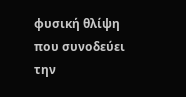φυσική θλίψη που συνοδεύει την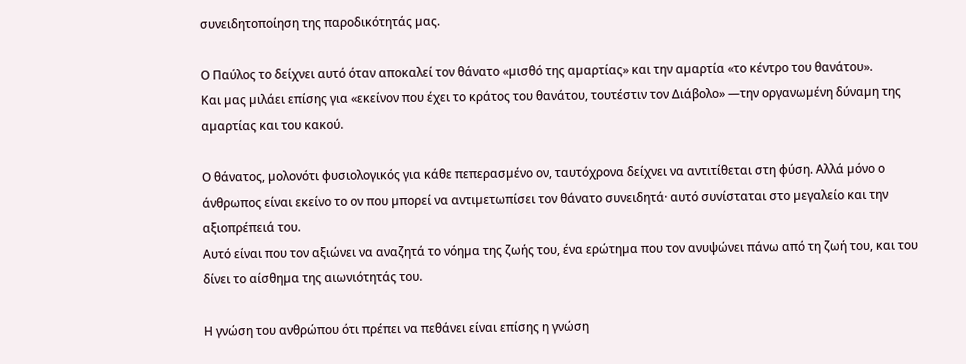συνειδητοποίηση της παροδικότητάς µας.

Ο Παύλος το δείχνει αυτό όταν αποκαλεί τον θάνατο «µισθό της αµαρτίας» και την αµαρτία «το κέντρο του θανάτου».
Και µας µιλάει επίσης για «εκείνον που έχει το κράτος του θανάτου, τουτέστιν τον Διάβολο» —την οργανωµένη δύναµη της αµαρτίας και του κακού.

Ο θάνατος, µολονότι φυσιολογικός για κάθε πεπερασµένο ον, ταυτόχρονα δείχνει να αντιτίθεται στη φύση. Αλλά µόνο ο άνθρωπος είναι εκείνο το ον που µπορεί να αντιµετωπίσει τον θάνατο συνειδητά· αυτό συνίσταται στο µεγαλείο και την αξιοπρέπειά του.
Αυτό είναι που τον αξιώνει να αναζητά το νόηµα της ζωής του, ένα ερώτηµα που τον ανυψώνει πάνω από τη ζωή του, και του δίνει το αίσθηµα της αιωνιότητάς του.

Η γνώση του ανθρώπου ότι πρέπει να πεθάνει είναι επίσης η γνώση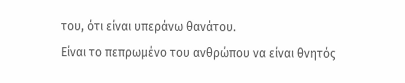του, ότι είναι υπεράνω θανάτου.
Είναι το πεπρωµένο του ανθρώπου να είναι θνητός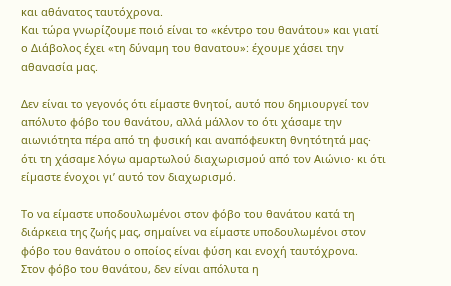και αθάνατος ταυτόχρονα.
Και τώρα γνωρίζουµε ποιό είναι το «κέντρο του θανάτου» και γιατί ο Διάβολος έχει «τη δύναµη του θανατου»: έχουµε χάσει την αθανασία µας.

Δεν είναι το γεγονός ότι είµαστε θνητοί, αυτό που δηµιουργεί τον απόλυτο φόβο του θανάτου, αλλά µάλλον το ότι χάσαµε την αιωνιότητα πέρα από τη φυσική και αναπόφευκτη θνητότητά µας· ότι τη χάσαµε λόγω αµαρτωλού διαχωρισµού από τον Αιώνιο· κι ότι είµαστε ένοχοι γι’ αυτό τον διαχωρισµό.

Το να είµαστε υποδουλωµένοι στον φόβο του θανάτου κατά τη διάρκεια της ζωής µας, σηµαίνει να είµαστε υποδουλωµένοι στον φόβο του θανάτου ο οποίος είναι φύση και ενοχή ταυτόχρονα.
Στον φόβο του θανάτου, δεν είναι απόλυτα η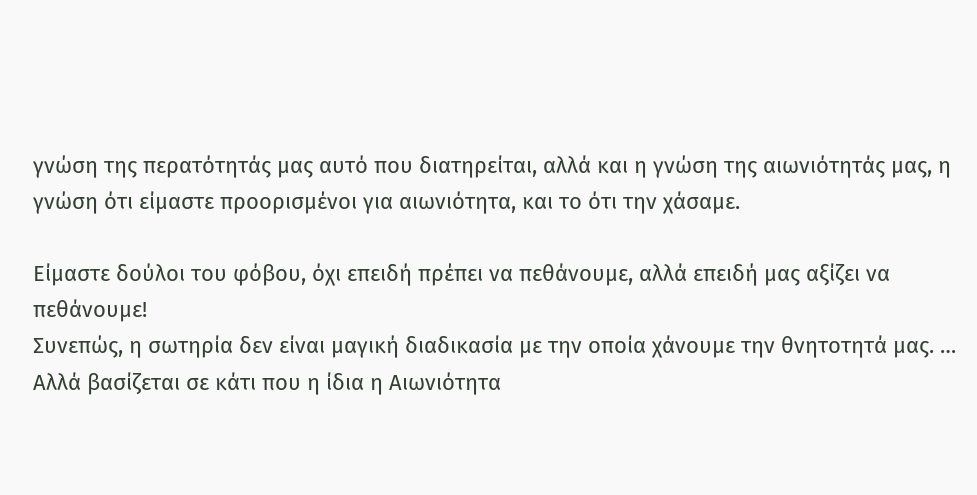γνώση της περατότητάς µας αυτό που διατηρείται, αλλά και η γνώση της αιωνιότητάς µας, η γνώση ότι είµαστε προορισµένοι για αιωνιότητα, και το ότι την χάσαµε.

Είµαστε δούλοι του φόβου, όχι επειδή πρέπει να πεθάνουµε, αλλά επειδή µας αξίζει να πεθάνουµε!
Συνεπώς, η σωτηρία δεν είναι µαγική διαδικασία µε την οποία χάνουµε την θνητοτητά µας. …
Αλλά βασίζεται σε κάτι που η ίδια η Αιωνιότητα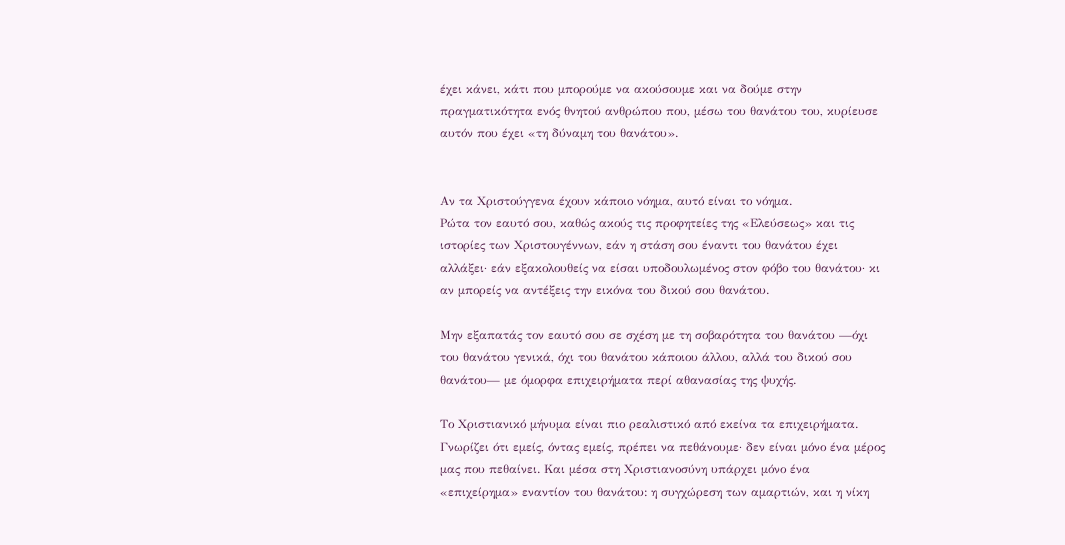έχει κάνει, κάτι που µπορούµε να ακούσουµε και να δούµε στην πραγµατικότητα ενός θνητού ανθρώπου που, µέσω του θανάτου του, κυρίευσε αυτόν που έχει «τη δύναµη του θανάτου».


Αν τα Χριστούγγενα έχουν κάποιο νόηµα, αυτό είναι το νόηµα.
Ρώτα τον εαυτό σου, καθώς ακούς τις προφητείες της «Ελεύσεως» και τις ιστορίες των Χριστουγέννων, εάν η στάση σου έναντι του θανάτου έχει αλλάξει· εάν εξακολουθείς να είσαι υποδουλωµένος στον φόβο του θανάτου· κι αν µπορείς να αντέξεις την εικόνα του δικού σου θανάτου.

Μην εξαπατάς τον εαυτό σου σε σχέση µε τη σοβαρότητα του θανάτου —όχι του θανάτου γενικά, όχι του θανάτου κάποιου άλλου, αλλά του δικού σου θανάτου— µε όµορφα επιχειρήµατα περί αθανασίας της ψυχής.

Το Χριστιανικό µήνυµα είναι πιο ρεαλιστικό από εκείνα τα επιχειρήµατα.
Γνωρίζει ότι εµείς, όντας εµείς, πρέπει να πεθάνουµε· δεν είναι µόνο ένα µέρος µας που πεθαίνει. Και µέσα στη Χριστιανοσύνη υπάρχει µόνο ένα «επιχείρηµα» εναντίον του θανάτου: η συγχώρεση των αµαρτιών, και η νίκη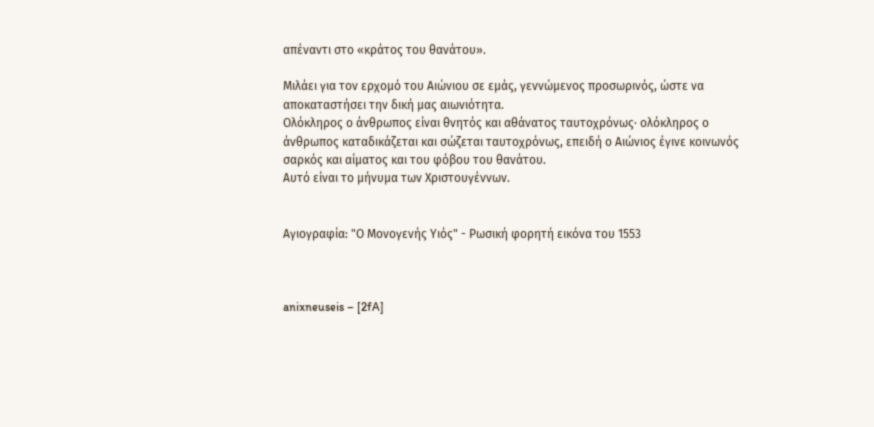απέναντι στο «κράτος του θανάτου».

Μιλάει για τον ερχοµό του Αιώνιου σε εµάς, γεννώμενος προσωρινός, ώστε να αποκαταστήσει την δική µας αιωνιότητα.
Ολόκληρος ο άνθρωπος είναι θνητός και αθάνατος ταυτοχρόνως· ολόκληρος ο άνθρωπος καταδικάζεται και σώζεται ταυτοχρόνως, επειδή ο Αιώνιος έγινε κοινωνός σαρκός και αίµατος και του φόβου του θανάτου.
Αυτό είναι το µήνυµα των Χριστουγέννων.


Αγιογραφία: "Ο Μονογενής Υιός" - Ρωσική φορητή εικόνα του 1553



anixneuseis – [2fA]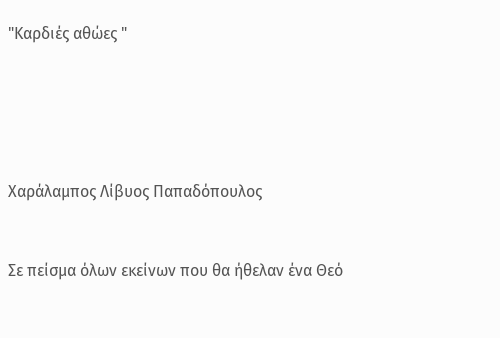"Καρδιές αθώες "





Χαράλαμπος Λίβυος Παπαδόπουλος


Σε πείσμα όλων εκείνων που θα ήθελαν ένα Θεό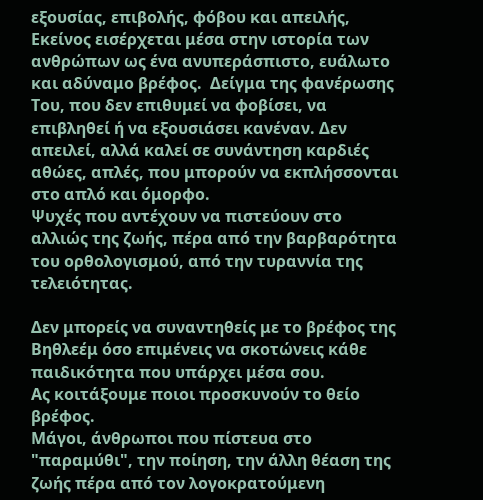εξουσίας, επιβολής, φόβου και απειλής, Εκείνος εισέρχεται μέσα στην ιστορία των ανθρώπων ως ένα ανυπεράσπιστο, ευάλωτο και αδύναμο βρέφος.  Δείγμα της φανέρωσης Του, που δεν επιθυμεί να φοβίσει, να επιβληθεί ή να εξουσιάσει κανέναν. Δεν απειλεί, αλλά καλεί σε συνάντηση καρδιές αθώες, απλές, που μπορούν να εκπλήσσονται στο απλό και όμορφο.
Ψυχές που αντέχουν να πιστεύουν στο αλλιώς της ζωής, πέρα από την βαρβαρότητα του ορθολογισμού, από την τυραννία της τελειότητας.

Δεν μπορείς να συναντηθείς με το βρέφος της Βηθλεέμ όσο επιμένεις να σκοτώνεις κάθε παιδικότητα που υπάρχει μέσα σου.
Ας κοιτάξουμε ποιοι προσκυνούν το θείο βρέφος.
Μάγοι, άνθρωποι που πίστευα στο "παραμύθι", την ποίηση, την άλλη θέαση της ζωής πέρα από τον λογοκρατούμενη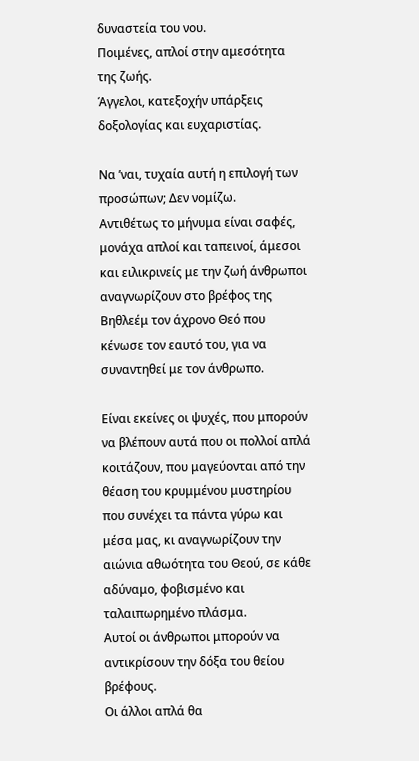δυναστεία του νου.
Ποιμένες, απλοί στην αμεσότητα της ζωής.
Άγγελοι, κατεξοχήν υπάρξεις δοξολογίας και ευχαριστίας.

Να ’ναι, τυχαία αυτή η επιλογή των προσώπων; Δεν νομίζω.
Αντιθέτως το μήνυμα είναι σαφές, μονάχα απλοί και ταπεινοί, άμεσοι και ειλικρινείς με την ζωή άνθρωποι αναγνωρίζουν στο βρέφος της Βηθλεέμ τον άχρονο Θεό που κένωσε τον εαυτό του, για να συναντηθεί με τον άνθρωπο.

Είναι εκείνες οι ψυχές, που μπορούν να βλέπουν αυτά που οι πολλοί απλά κοιτάζουν, που μαγεύονται από την θέαση του κρυμμένου μυστηρίου που συνέχει τα πάντα γύρω και μέσα μας, κι αναγνωρίζουν την αιώνια αθωότητα του Θεού, σε κάθε αδύναμο, φοβισμένο και ταλαιπωρημένο πλάσμα.
Αυτοί οι άνθρωποι μπορούν να αντικρίσουν την δόξα του θείου βρέφους.
Οι άλλοι απλά θα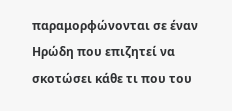παραμορφώνονται σε έναν Ηρώδη που επιζητεί να σκοτώσει κάθε τι που του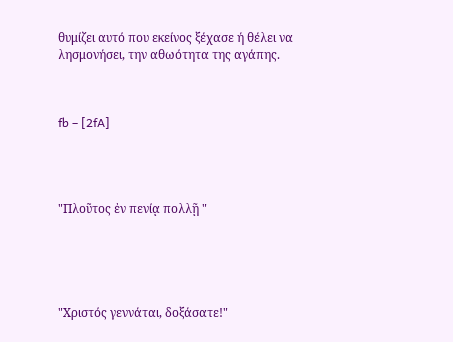θυμίζει αυτό που εκείνος ξέχασε ή θέλει να λησμονήσει, την αθωότητα της αγάπης.



fb – [2fA]




"Πλοῦτος ἐν πενίᾳ πολλῇ "





"Χριστός γεννάται, δοξάσατε!"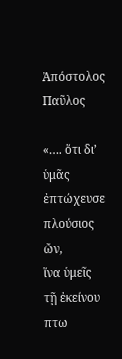Ἀπόστολος Παῦλος

«…. ὅτι δι’ ὑμᾶς ἐπτώχευσε πλούσιος ὤν,
ἵνα ὑμεῖς τῇ ἐκείνου πτω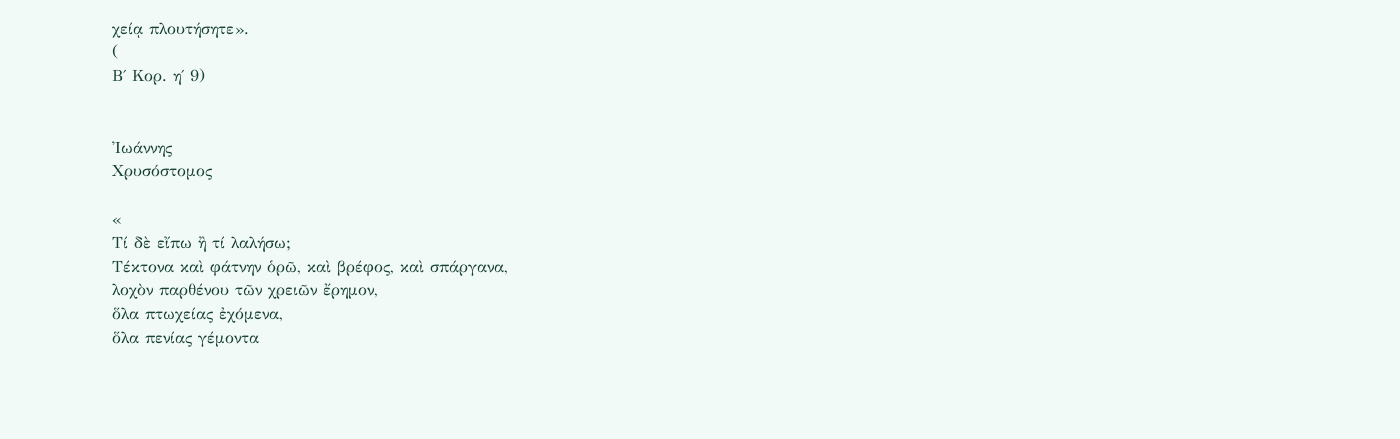χείᾳ πλουτήσητε».
(
Β΄ Κορ. η΄ 9)


Ἰωάννης
Χρυσόστομος

«
Τί δὲ εἴπω ἢ τί λαλήσω;
Τέκτονα καὶ φάτνην ὁρῶ, καὶ βρέφος, καὶ σπάργανα,
λοχὸν παρθένου τῶν χρειῶν ἔρημον,
ὅλα πτωχείας ἐχόμενα,
ὅλα πενίας γέμοντα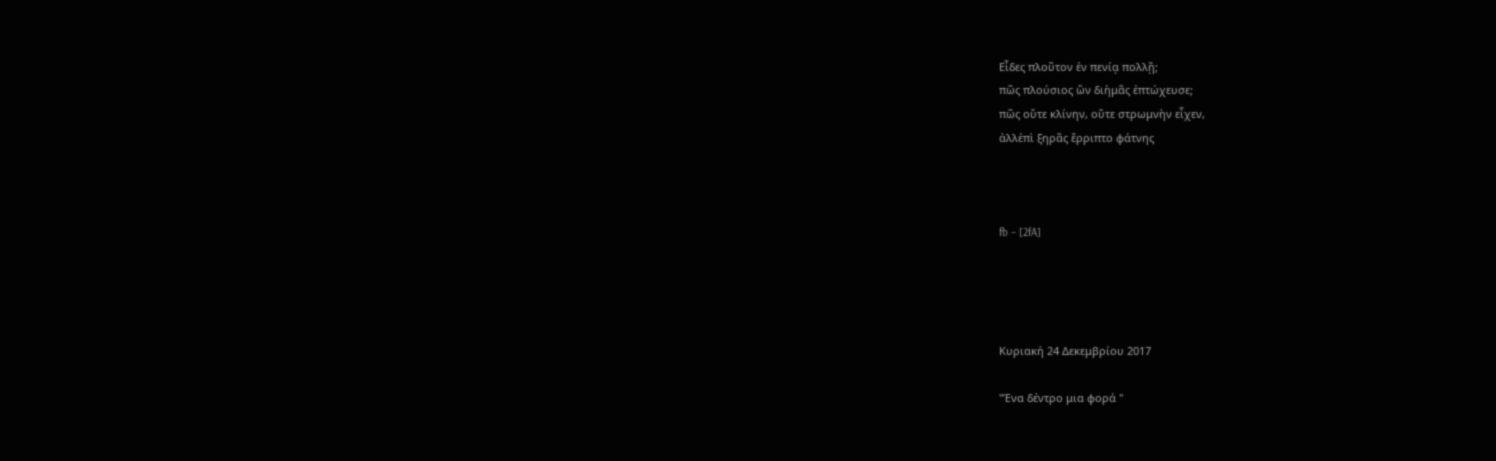Εἶδες πλοῦτον ἐν πενίᾳ πολλῇ;
πῶς πλούσιος ὢν διἡμᾶς ἐπτώχευσε;
πῶς οὔτε κλίνην, οὔτε στρωμνὴν εἶχεν,
ἀλλἐπὶ ξηρᾶς ἔρριπτο φάτνης



fb – [2fA]




Κυριακή 24 Δεκεμβρίου 2017

"Ένα δέντρο μια φορά "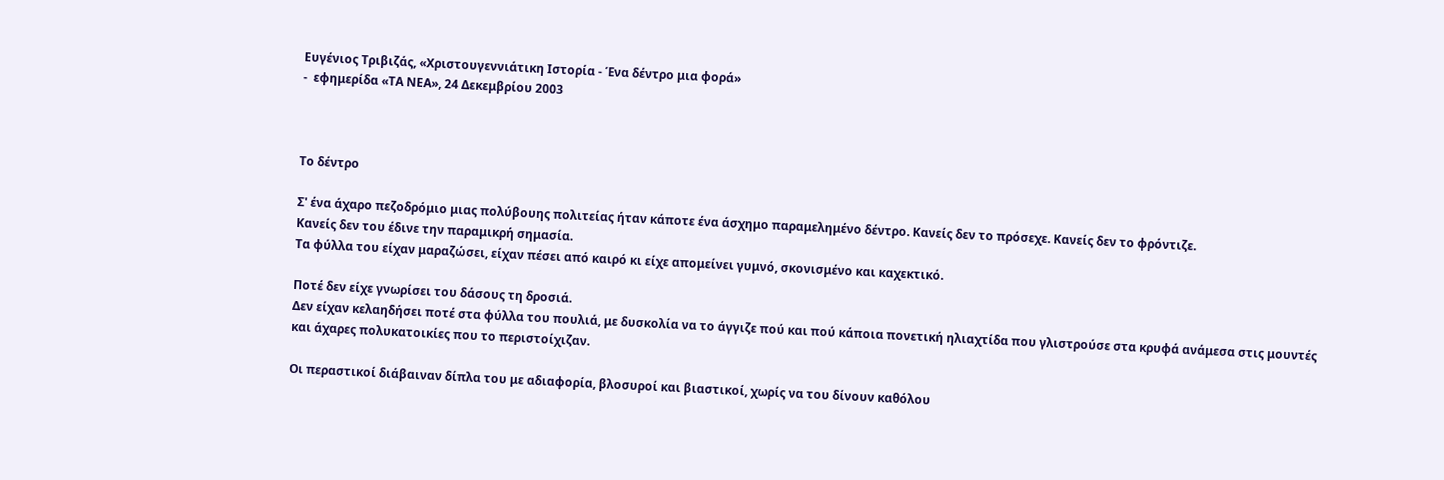Ευγένιος Τριβιζάς, «Χριστουγεννιάτικη Ιστορία - Ένα δέντρο μια φορά»
-  εφημερίδα «ΤΑ ΝΕΑ», 24 Δεκεμβρίου 2003



Το δέντρο

Σ' ένα άχαρο πεζοδρόμιο μιας πολύβουης πολιτείας ήταν κάποτε ένα άσχημο παραμελημένο δέντρο. Κανείς δεν το πρόσεχε. Κανείς δεν το φρόντιζε.
Κανείς δεν του έδινε την παραμικρή σημασία.
Τα φύλλα του είχαν μαραζώσει, είχαν πέσει από καιρό κι είχε απομείνει γυμνό, σκονισμένο και καχεκτικό.

Ποτέ δεν είχε γνωρίσει του δάσους τη δροσιά.
Δεν είχαν κελαηδήσει ποτέ στα φύλλα του πουλιά, με δυσκολία να το άγγιζε πού και πού κάποια πονετική ηλιαχτίδα που γλιστρούσε στα κρυφά ανάμεσα στις μουντές και άχαρες πολυκατοικίες που το περιστοίχιζαν.

Οι περαστικοί διάβαιναν δίπλα του με αδιαφορία, βλοσυροί και βιαστικοί, χωρίς να του δίνουν καθόλου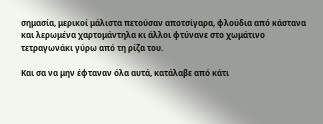σημασία, μερικοί μάλιστα πετούσαν αποτσίγαρα, φλούδια από κάστανα και λερωμένα χαρτομάντηλα κι άλλοι φτύνανε στο χωμάτινο τετραγωνάκι γύρω από τη ρίζα του.

Και σα να μην έφταναν όλα αυτά, κατάλαβε από κάτι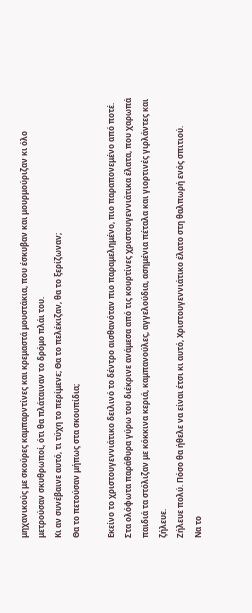μηχανικούς με σκούρες καμπαρντίνες και κρεμαστά μουστάκια, που έσκυβαν και μουρμούριζαν κι όλο μετρούσαν σκυθρωποί, ότι θα πλάταιναν το δρόμο πλάι του.
Κι αν συνέβαινε αυτό, τι τύχη το περίμενε; Θα το πελέκιζαν, θα το ξερίζωναν;
Θα το πετούσαν μήπως στα σκουπίδια;

Εκείνο το χριστουγεννιάτικο δειλινό το δέντρο αισθανόταν πιο παραμελημένο, πιο παραπονεμένο από ποτέ. Στα ολόφωτα παράθυρα γύρω του διέκρινε ανάμεσα από τις κουρτίνες χριστουγεννιάτικα έλατα, που χαρωπά παιδιά τα στόλιζαν με κόκκινα κεριά, καμπανούλες, αγγελούδια, ασημένια πέταλα και γιορτινές γιρλάντες και ζήλευε.
Ζήλευε πολύ. Πόσο θα ήθελε να είναι έτσι κι αυτό, Χριστουγεννιάτικο έλατο στη θαλπωρή ενός σπιτιού.
Να το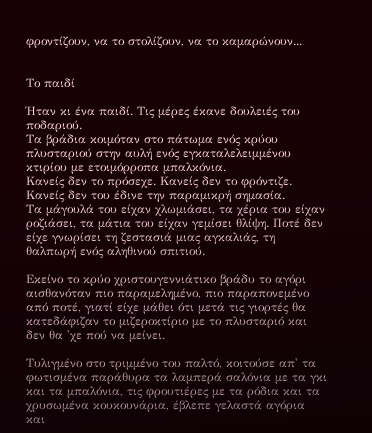φροντίζουν, να το στολίζουν, να το καμαρώνουν...


Το παιδί

Ήταν κι ένα παιδί. Τις μέρες έκανε δουλειές του ποδαριού.
Τα βράδια κοιμόταν στο πάτωμα ενός κρύου πλυσταριού στην αυλή ενός εγκαταλελειμμένου κτιρίου με ετοιμόρροπα μπαλκόνια.
Κανείς δεν το πρόσεχε. Κανείς δεν το φρόντιζε.
Κανείς δεν του έδινε την παραμικρή σημασία.
Τα μάγουλά του είχαν χλωμιάσει, τα χέρια του είχαν ροζιάσει, τα μάτια του είχαν γεμίσει θλίψη. Ποτέ δεν είχε γνωρίσει τη ζεστασιά μιας αγκαλιάς, τη θαλπωρή ενός αληθινού σπιτιού.

Εκείνο το κρύο χριστουγεννιάτικο βράδυ το αγόρι αισθανόταν πιο παραμελημένο, πιο παραπονεμένο από ποτέ, γιατί είχε μάθει ότι μετά τις γιορτές θα κατεδάφιζαν το μιζεροκτίριο με το πλυσταριό και δεν θα 'χε πού να μείνει.

Τυλιγμένο στο τριμμένο του παλτό, κοιτούσε απ' τα φωτισμένα παράθυρα τα λαμπερά σαλόνια με τα γκι και τα μπαλόνια, τις φρουτιέρες με τα ρόδια και τα χρυσωμένα κουκουνάρια, έβλεπε γελαστά αγόρια και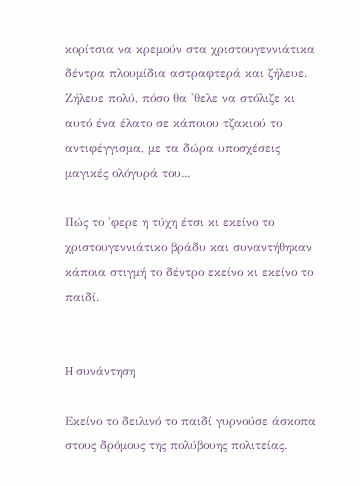κορίτσια να κρεμούν στα χριστουγεννιάτικα δέντρα πλουμίδια αστραφτερά και ζήλευε.
Ζήλευε πολύ, πόσο θα 'θελε να στόλιζε κι αυτό ένα έλατο σε κάποιου τζακιού το αντιφέγγισμα, με τα δώρα υποσχέσεις μαγικές ολόγυρά του...

Πώς το 'φερε η τύχη έτσι κι εκείνο το χριστουγεννιάτικο βράδυ και συναντήθηκαν κάποια στιγμή το δέντρο εκείνο κι εκείνο το παιδί.


H συνάντηση

Εκείνο το δειλινό το παιδί γυρνούσε άσκοπα στους δρόμους της πολύβουης πολιτείας.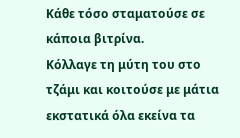Κάθε τόσο σταματούσε σε κάποια βιτρίνα.
Κόλλαγε τη μύτη του στο τζάμι και κοιτούσε με μάτια εκστατικά όλα εκείνα τα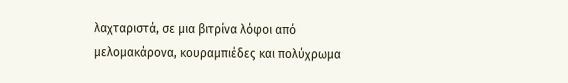λαχταριστά, σε μια βιτρίνα λόφοι από μελομακάρονα, κουραμπιέδες και πολύχρωμα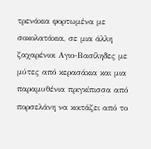τρενάκια φορτωμένα με σοκολατάκια, σε μια άλλη ζαχαρένιοι Αγιο-Βασίληδες με μύτες από κερασάκια και μια παραμυθένια πριγκίπισσα από πορσελάνη να κοιτάζει από το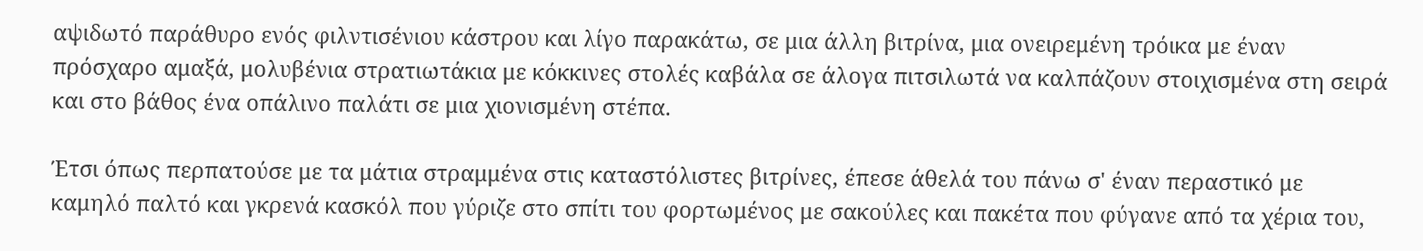αψιδωτό παράθυρο ενός φιλντισένιου κάστρου και λίγο παρακάτω, σε μια άλλη βιτρίνα, μια ονειρεμένη τρόικα με έναν πρόσχαρο αμαξά, μολυβένια στρατιωτάκια με κόκκινες στολές καβάλα σε άλογα πιτσιλωτά να καλπάζουν στοιχισμένα στη σειρά και στο βάθος ένα οπάλινο παλάτι σε μια χιονισμένη στέπα.

Έτσι όπως περπατούσε με τα μάτια στραμμένα στις καταστόλιστες βιτρίνες, έπεσε άθελά του πάνω σ' έναν περαστικό με καμηλό παλτό και γκρενά κασκόλ που γύριζε στο σπίτι του φορτωμένος με σακούλες και πακέτα που φύγανε από τα χέρια του,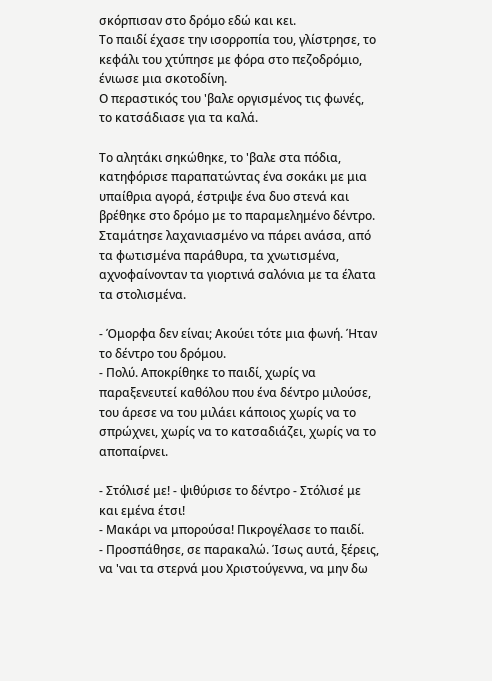σκόρπισαν στο δρόμο εδώ και κει.
Το παιδί έχασε την ισορροπία του, γλίστρησε, το κεφάλι του χτύπησε με φόρα στο πεζοδρόμιο, ένιωσε μια σκοτοδίνη.
Ο περαστικός του 'βαλε οργισμένος τις φωνές, το κατσάδιασε για τα καλά.

Το αλητάκι σηκώθηκε, το 'βαλε στα πόδια, κατηφόρισε παραπατώντας ένα σοκάκι με μια υπαίθρια αγορά, έστριψε ένα δυο στενά και βρέθηκε στο δρόμο με το παραμελημένο δέντρο.
Σταμάτησε λαχανιασμένο να πάρει ανάσα, από τα φωτισμένα παράθυρα, τα χνωτισμένα, αχνοφαίνονταν τα γιορτινά σαλόνια με τα έλατα τα στολισμένα.

- Όμορφα δεν είναι; Ακούει τότε μια φωνή. Ήταν το δέντρο του δρόμου.
- Πολύ. Αποκρίθηκε το παιδί, χωρίς να παραξενευτεί καθόλου που ένα δέντρο μιλούσε, του άρεσε να του μιλάει κάποιος χωρίς να το σπρώχνει, χωρίς να το κατσαδιάζει, χωρίς να το αποπαίρνει.

- Στόλισέ με! - ψιθύρισε το δέντρο - Στόλισέ με και εμένα έτσι!
- Μακάρι να μπορούσα! Πικρογέλασε το παιδί.
- Προσπάθησε, σε παρακαλώ. Ίσως αυτά, ξέρεις, να 'ναι τα στερνά μου Χριστούγεννα, να μην δω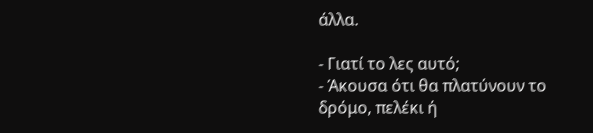άλλα.

- Γιατί το λες αυτό;
- Άκουσα ότι θα πλατύνουν το δρόμο, πελέκι ή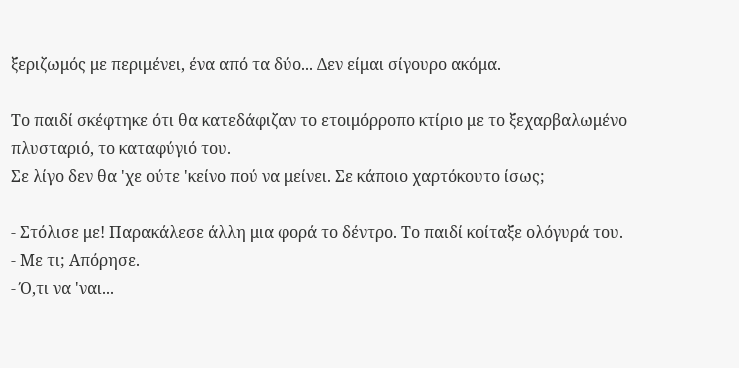ξεριζωμός με περιμένει, ένα από τα δύο... Δεν είμαι σίγουρο ακόμα.

Το παιδί σκέφτηκε ότι θα κατεδάφιζαν το ετοιμόρροπο κτίριο με το ξεχαρβαλωμένο πλυσταριό, το καταφύγιό του.
Σε λίγο δεν θα 'χε ούτε 'κείνο πού να μείνει. Σε κάποιο χαρτόκουτο ίσως;

- Στόλισε με! Παρακάλεσε άλλη μια φορά το δέντρο. Το παιδί κοίταξε ολόγυρά του.
- Με τι; Απόρησε.
- Ό,τι να 'ναι...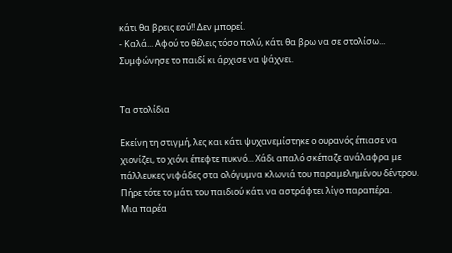κάτι θα βρεις εσύ!! Δεν μπορεί.
- Καλά... Αφού το θέλεις τόσο πολύ, κάτι θα βρω να σε στολίσω...
Συμφώνησε το παιδί κι άρχισε να ψάχνει.


Τα στολίδια

Εκείνη τη στιγμή, λες και κάτι ψυχανεμίστηκε ο ουρανός έπιασε να χιονίζει, το χιόνι έπεφτε πυκνό... Χάδι απαλό σκέπαζε ανάλαφρα με πάλλευκες νιφάδες στα ολόγυμνα κλωνιά του παραμελημένου δέντρου.
Πήρε τότε το μάτι του παιδιού κάτι να αστράφτει λίγο παραπέρα.
Μια παρέα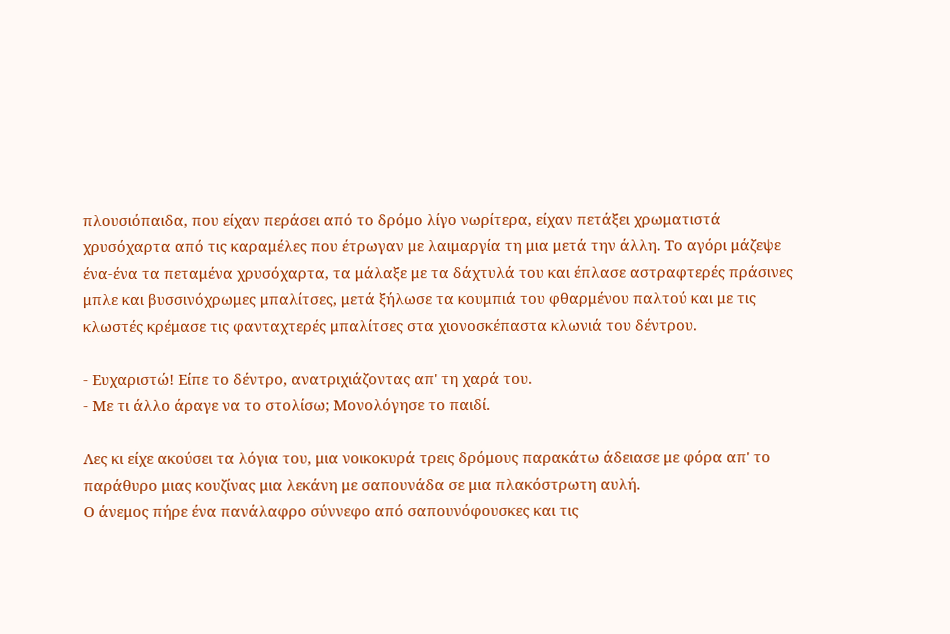πλουσιόπαιδα, που είχαν περάσει από το δρόμο λίγο νωρίτερα, είχαν πετάξει χρωματιστά χρυσόχαρτα από τις καραμέλες που έτρωγαν με λαιμαργία τη μια μετά την άλλη. Το αγόρι μάζεψε ένα-ένα τα πεταμένα χρυσόχαρτα, τα μάλαξε με τα δάχτυλά του και έπλασε αστραφτερές πράσινες μπλε και βυσσινόχρωμες μπαλίτσες, μετά ξήλωσε τα κουμπιά του φθαρμένου παλτού και με τις κλωστές κρέμασε τις φανταχτερές μπαλίτσες στα χιονοσκέπαστα κλωνιά του δέντρου.

- Ευχαριστώ! Είπε το δέντρο, ανατριχιάζοντας απ' τη χαρά του.
- Με τι άλλο άραγε να το στολίσω; Μονολόγησε το παιδί.

Λες κι είχε ακούσει τα λόγια του, μια νοικοκυρά τρεις δρόμους παρακάτω άδειασε με φόρα απ' το παράθυρο μιας κουζίνας μια λεκάνη με σαπουνάδα σε μια πλακόστρωτη αυλή.
Ο άνεμος πήρε ένα πανάλαφρο σύννεφο από σαπουνόφουσκες και τις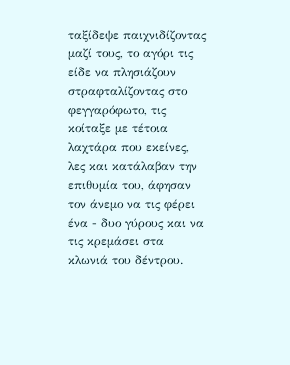ταξίδεψε παιχνιδίζοντας μαζί τους, το αγόρι τις είδε να πλησιάζουν στραφταλίζοντας στο φεγγαρόφωτο, τις κοίταξε με τέτοια λαχτάρα που εκείνες, λες και κατάλαβαν την επιθυμία του, άφησαν τον άνεμο να τις φέρει ένα - δυο γύρους και να τις κρεμάσει στα κλωνιά του δέντρου.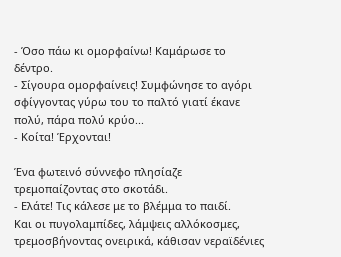- Όσο πάω κι ομορφαίνω! Καμάρωσε το δέντρο.
- Σίγουρα ομορφαίνεις! Συμφώνησε το αγόρι σφίγγοντας γύρω του το παλτό γιατί έκανε πολύ, πάρα πολύ κρύο...
- Κοίτα! Έρχονται!

Ένα φωτεινό σύννεφο πλησίαζε τρεμοπαίζοντας στο σκοτάδι.
- Ελάτε! Τις κάλεσε με το βλέμμα το παιδί.
Και οι πυγολαμπίδες, λάμψεις αλλόκοσμες, τρεμοσβήνοντας ονειρικά, κάθισαν νεραϊδένιες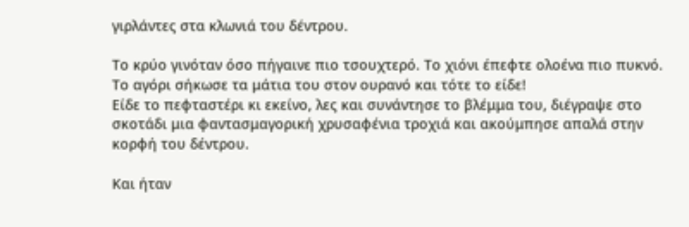γιρλάντες στα κλωνιά του δέντρου.

Το κρύο γινόταν όσο πήγαινε πιο τσουχτερό. Το χιόνι έπεφτε ολοένα πιο πυκνό.
Το αγόρι σήκωσε τα μάτια του στον ουρανό και τότε το είδε!
Είδε το πεφταστέρι κι εκείνο, λες και συνάντησε το βλέμμα του, διέγραψε στο σκοτάδι μια φαντασμαγορική χρυσαφένια τροχιά και ακούμπησε απαλά στην κορφή του δέντρου.

Και ήταν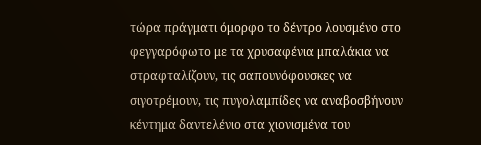τώρα πράγματι όμορφο το δέντρο λουσμένο στο φεγγαρόφωτο με τα χρυσαφένια μπαλάκια να στραφταλίζουν, τις σαπουνόφουσκες να σιγοτρέμουν, τις πυγολαμπίδες να αναβοσβήνουν κέντημα δαντελένιο στα χιονισμένα του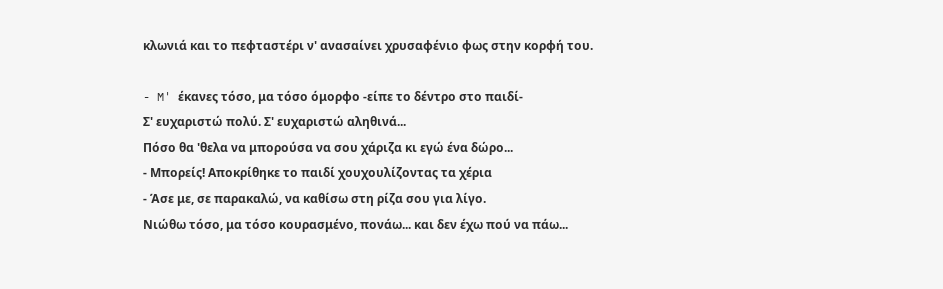κλωνιά και το πεφταστέρι ν' ανασαίνει χρυσαφένιο φως στην κορφή του.

- M' έκανες τόσο, μα τόσο όμορφο -είπε το δέντρο στο παιδί-
Σ' ευχαριστώ πολύ. Σ' ευχαριστώ αληθινά...
Πόσο θα 'θελα να μπορούσα να σου χάριζα κι εγώ ένα δώρο...
- Μπορείς! Αποκρίθηκε το παιδί χουχουλίζοντας τα χέρια
- Άσε με, σε παρακαλώ, να καθίσω στη ρίζα σου για λίγο.
Νιώθω τόσο, μα τόσο κουρασμένο, πονάω... και δεν έχω πού να πάω...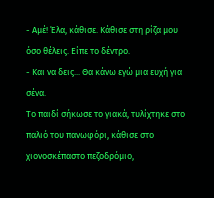- Αμέ! Έλα, κάθισε. Κάθισε στη ρίζα μου όσο θέλεις. Είπε το δέντρο.
- Και να δεις... Θα κάνω εγώ μια ευχή για σένα.
Το παιδί σήκωσε το γιακά, τυλίχτηκε στο παλιό του πανωφόρι, κάθισε στο χιονοσκέπαστο πεζοδρόμιο,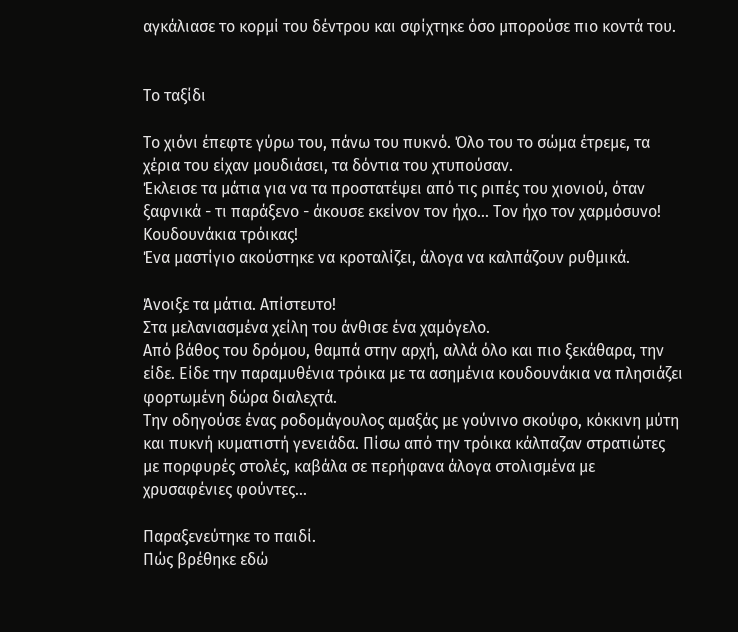αγκάλιασε το κορμί του δέντρου και σφίχτηκε όσο μπορούσε πιο κοντά του.


Το ταξίδι

Το χιόνι έπεφτε γύρω του, πάνω του πυκνό. Όλο του το σώμα έτρεμε, τα χέρια του είχαν μουδιάσει, τα δόντια του χτυπούσαν.
Έκλεισε τα μάτια για να τα προστατέψει από τις ριπές του χιονιού, όταν ξαφνικά - τι παράξενο - άκουσε εκείνον τον ήχο... Τον ήχο τον χαρμόσυνο!
Κουδουνάκια τρόικας!
Ένα μαστίγιο ακούστηκε να κροταλίζει, άλογα να καλπάζουν ρυθμικά.

Άνοιξε τα μάτια. Απίστευτο!
Στα μελανιασμένα χείλη του άνθισε ένα χαμόγελο.
Από βάθος του δρόμου, θαμπά στην αρχή, αλλά όλο και πιο ξεκάθαρα, την είδε. Είδε την παραμυθένια τρόικα με τα ασημένια κουδουνάκια να πλησιάζει φορτωμένη δώρα διαλεχτά.
Την οδηγούσε ένας ροδομάγουλος αμαξάς με γούνινο σκούφο, κόκκινη μύτη και πυκνή κυματιστή γενειάδα. Πίσω από την τρόικα κάλπαζαν στρατιώτες με πορφυρές στολές, καβάλα σε περήφανα άλογα στολισμένα με χρυσαφένιες φούντες...

Παραξενεύτηκε το παιδί.
Πώς βρέθηκε εδώ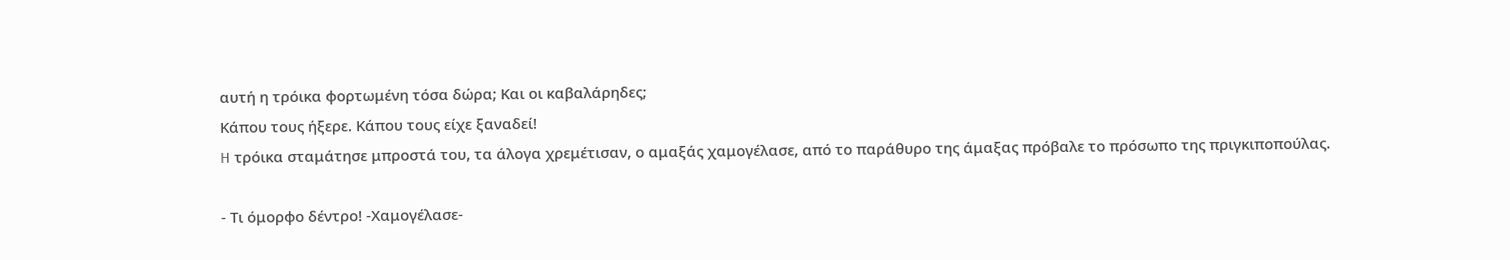αυτή η τρόικα φορτωμένη τόσα δώρα; Και οι καβαλάρηδες;
Κάπου τους ήξερε. Κάπου τους είχε ξαναδεί!
H τρόικα σταμάτησε μπροστά του, τα άλογα χρεμέτισαν, ο αμαξάς χαμογέλασε, από το παράθυρο της άμαξας πρόβαλε το πρόσωπο της πριγκιποπούλας.

- Τι όμορφο δέντρο! -Χαμογέλασε-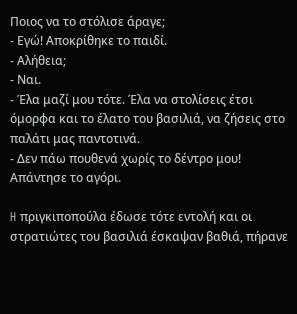Ποιος να το στόλισε άραγε;
- Εγώ! Αποκρίθηκε το παιδί.
- Αλήθεια;
- Ναι.
- Έλα μαζί μου τότε. Έλα να στολίσεις έτσι όμορφα και το έλατο του βασιλιά, να ζήσεις στο παλάτι μας παντοτινά.
- Δεν πάω πουθενά χωρίς το δέντρο μου! Απάντησε το αγόρι.

H πριγκιποπούλα έδωσε τότε εντολή και οι στρατιώτες του βασιλιά έσκαψαν βαθιά, πήρανε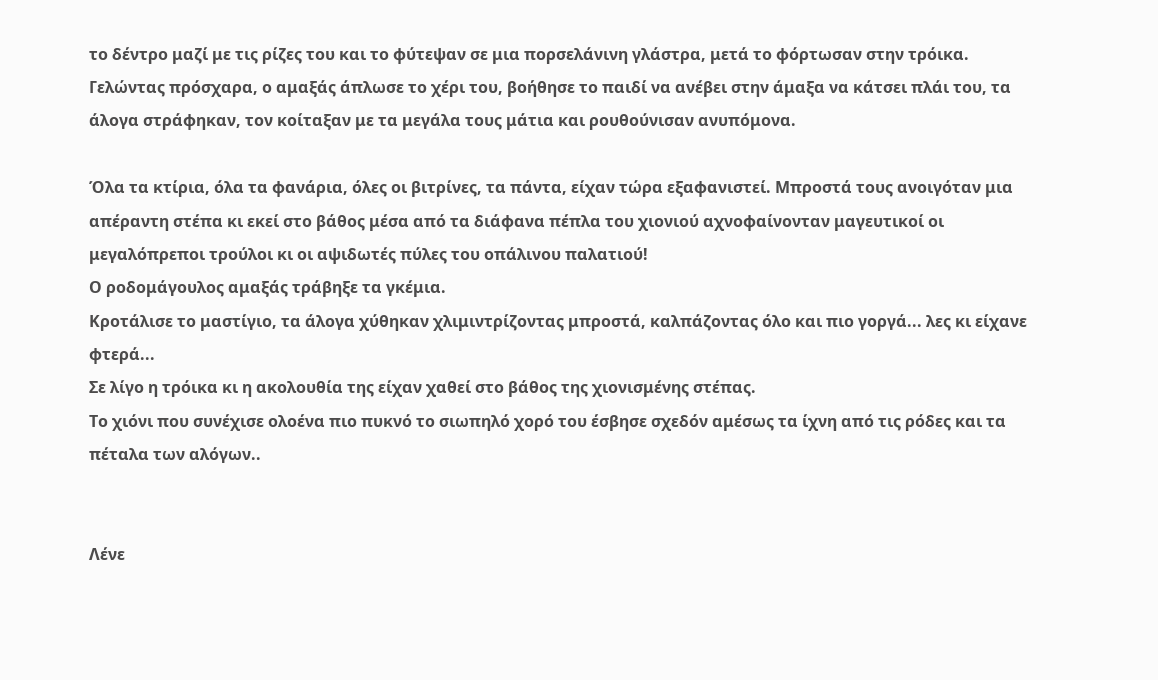το δέντρο μαζί με τις ρίζες του και το φύτεψαν σε μια πορσελάνινη γλάστρα, μετά το φόρτωσαν στην τρόικα.
Γελώντας πρόσχαρα, ο αμαξάς άπλωσε το χέρι του, βοήθησε το παιδί να ανέβει στην άμαξα να κάτσει πλάι του, τα άλογα στράφηκαν, τον κοίταξαν με τα μεγάλα τους μάτια και ρουθούνισαν ανυπόμονα.

Όλα τα κτίρια, όλα τα φανάρια, όλες οι βιτρίνες, τα πάντα, είχαν τώρα εξαφανιστεί. Μπροστά τους ανοιγόταν μια απέραντη στέπα κι εκεί στο βάθος μέσα από τα διάφανα πέπλα του χιονιού αχνοφαίνονταν μαγευτικοί οι μεγαλόπρεποι τρούλοι κι οι αψιδωτές πύλες του οπάλινου παλατιού!
Ο ροδομάγουλος αμαξάς τράβηξε τα γκέμια.
Κροτάλισε το μαστίγιο, τα άλογα χύθηκαν χλιμιντρίζοντας μπροστά, καλπάζοντας όλο και πιο γοργά... λες κι είχανε φτερά...
Σε λίγο η τρόικα κι η ακολουθία της είχαν χαθεί στο βάθος της χιονισμένης στέπας.
Το χιόνι που συνέχισε ολοένα πιο πυκνό το σιωπηλό χορό του έσβησε σχεδόν αμέσως τα ίχνη από τις ρόδες και τα πέταλα των αλόγων..


Λένε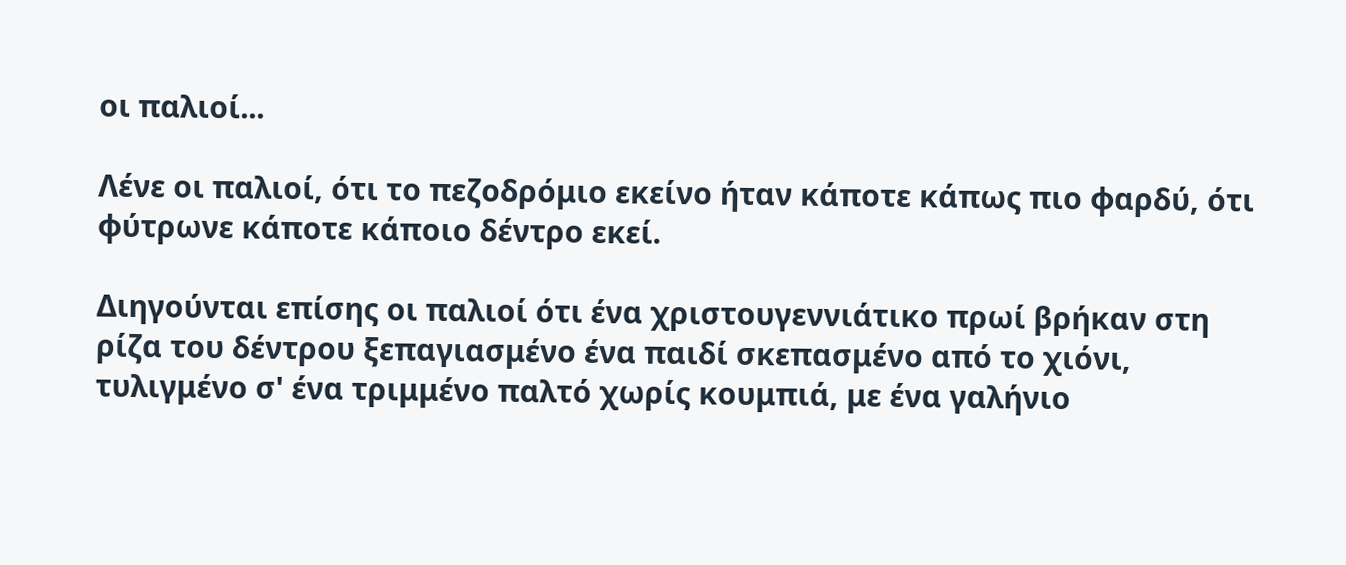οι παλιοί...

Λένε οι παλιοί, ότι το πεζοδρόμιο εκείνο ήταν κάποτε κάπως πιο φαρδύ, ότι φύτρωνε κάποτε κάποιο δέντρο εκεί.

Διηγούνται επίσης οι παλιοί ότι ένα χριστουγεννιάτικο πρωί βρήκαν στη ρίζα του δέντρου ξεπαγιασμένο ένα παιδί σκεπασμένο από το χιόνι, τυλιγμένο σ' ένα τριμμένο παλτό χωρίς κουμπιά, με ένα γαλήνιο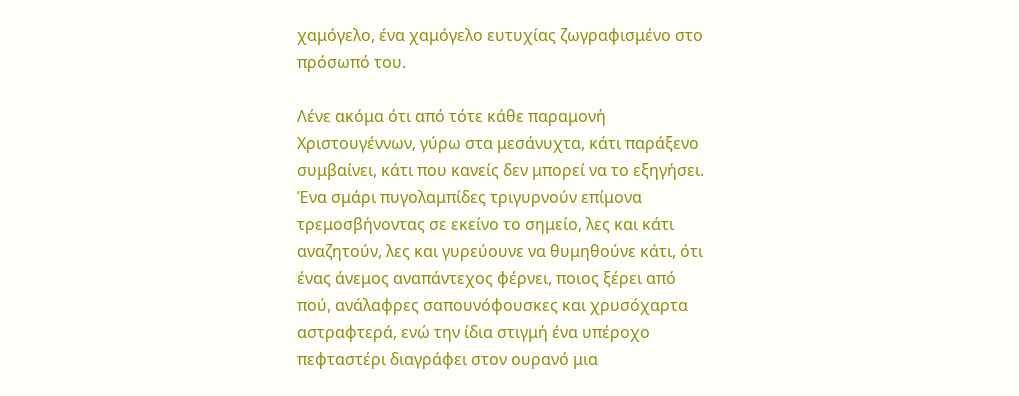χαμόγελο, ένα χαμόγελο ευτυχίας ζωγραφισμένο στο πρόσωπό του.

Λένε ακόμα ότι από τότε κάθε παραμονή Χριστουγέννων, γύρω στα μεσάνυχτα, κάτι παράξενο συμβαίνει, κάτι που κανείς δεν μπορεί να το εξηγήσει.
Ένα σμάρι πυγολαμπίδες τριγυρνούν επίμονα τρεμοσβήνοντας σε εκείνο το σημείο, λες και κάτι αναζητούν, λες και γυρεύουνε να θυμηθούνε κάτι, ότι ένας άνεμος αναπάντεχος φέρνει, ποιος ξέρει από πού, ανάλαφρες σαπουνόφουσκες και χρυσόχαρτα αστραφτερά, ενώ την ίδια στιγμή ένα υπέροχο πεφταστέρι διαγράφει στον ουρανό μια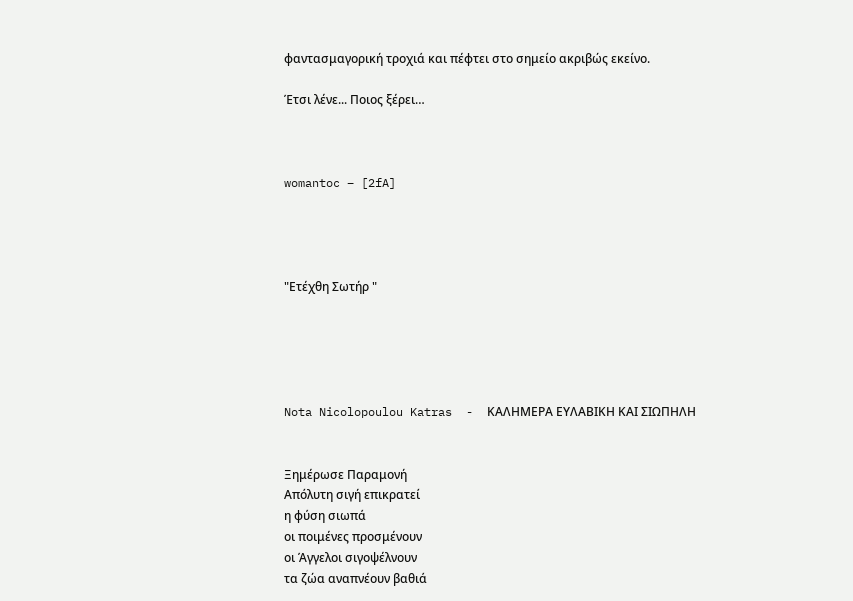φαντασμαγορική τροχιά και πέφτει στο σημείο ακριβώς εκείνο.

Έτσι λένε... Ποιος ξέρει…



womantoc – [2fA]




"Ετέχθη Σωτήρ "





Nota Nicolopoulou Katras  -  ΚΑΛΗΜΕΡΑ ΕΥΛΑΒΙΚΗ ΚΑΙ ΣΙΩΠΗΛΗ


Ξημέρωσε Παραμονή
Απόλυτη σιγή επικρατεί
η φύση σιωπά
οι ποιμένες προσμένουν
οι Άγγελοι σιγοψέλνουν
τα ζώα αναπνέουν βαθιά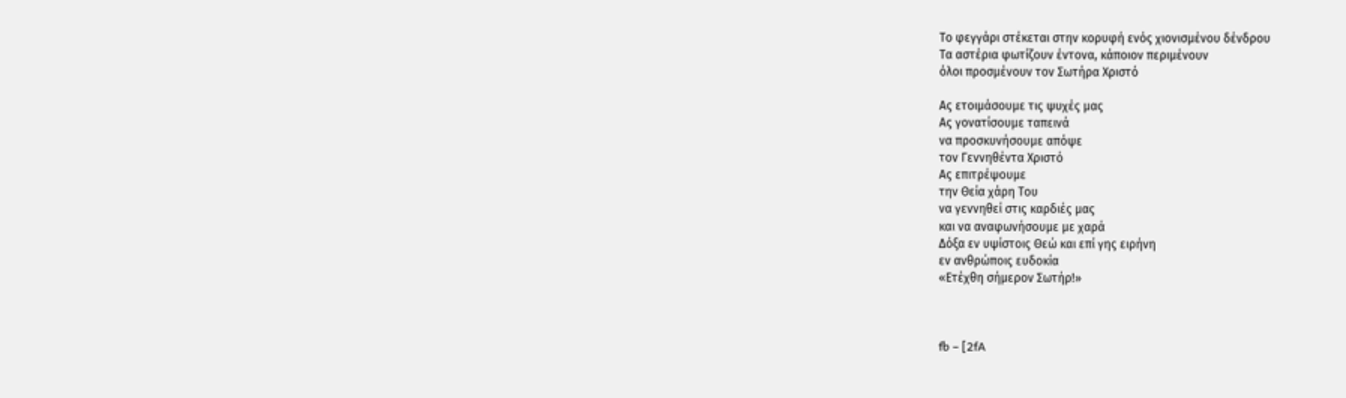Το φεγγάρι στέκεται στην κορυφή ενός χιονισμένου δένδρου
Τα αστέρια φωτίζουν έντονα, κάποιον περιμένουν
όλοι προσμένουν τον Σωτήρα Χριστό

Ας ετοιμάσουμε τις ψυχές μας
Ας γονατίσουμε ταπεινά
να προσκυνήσουμε απόψε
τον Γεννηθέντα Χριστό
Ας επιτρέψουμε
την Θεία χάρη Του
να γεννηθεί στις καρδιές μας
και να αναφωνήσουμε με χαρά
Δόξα εν υψίστοις Θεώ και επί γης ειρήνη
εν ανθρώποις ευδοκία
«Ετέχθη σήμερον Σωτήρ!»



fb – [2fA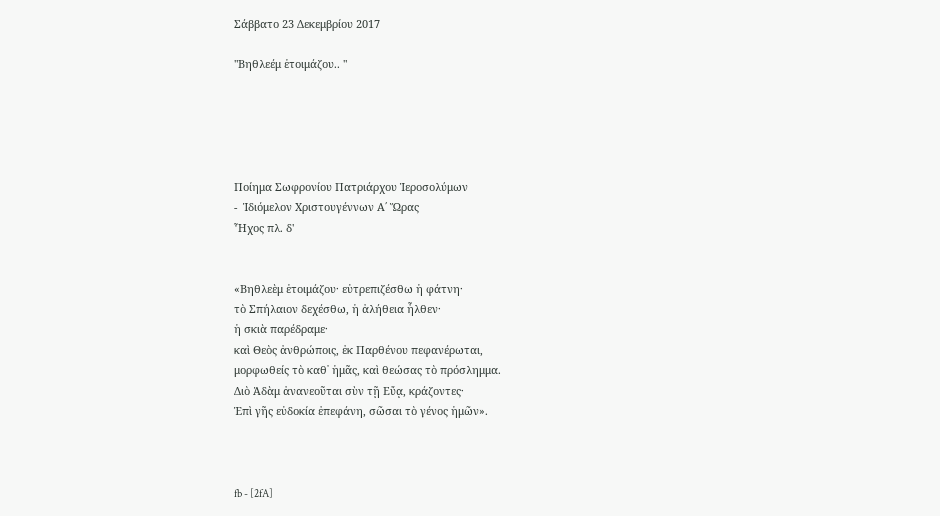Σάββατο 23 Δεκεμβρίου 2017

"Βηθλεέμ ἑτοιμάζου.. "





Ποίημα Σωφρονίου Πατριάρχου Ἱεροσολύμων
-  Ἰδιόμελον Χριστουγέννων Α΄ Ὥρας
Ἦχος πλ. δ'


«Βηθλεὲμ ἑτοιμάζου· εὐτρεπιζέσθω ἡ φάτνη·
τὸ Σπήλαιον δεχέσθω, ἡ ἀλήθεια ἦλθεν·
ἡ σκιὰ παρέδραμε·
καὶ Θεὸς ἀνθρώποις, ἐκ Παρθένου πεφανέρωται,
μορφωθείς τὸ καθ᾿ ἡμᾶς, καὶ θεώσας τὸ πρόσλημμα.
Διὸ Ἀδὰμ ἀνανεοῦται σὺν τῇ Εὔᾳ, κράζοντες·
Ἐπὶ γῆς εὐδοκία ἐπεφάνη, σῶσαι τὸ γένος ἡμῶν».



fb - [2fA]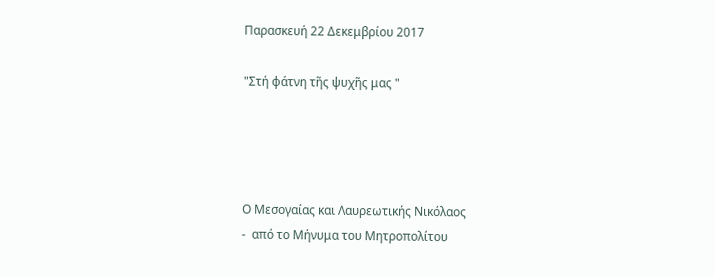Παρασκευή 22 Δεκεμβρίου 2017

"Στή φάτνη τῆς ψυχῆς μας "




Ο Μεσογαίας και Λαυρεωτικής Νικόλαος
-  από το Μήνυμα του Μητροπολίτου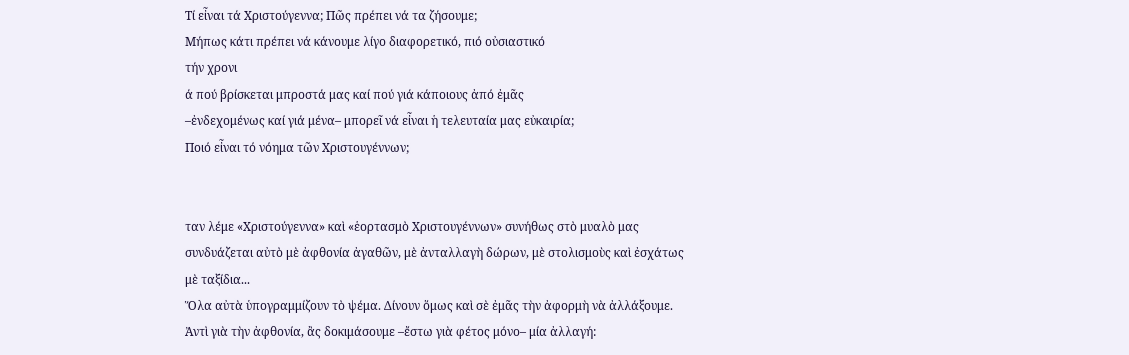Τί εἶναι τά Χριστούγεννα; Πῶς πρέπει νά τα ζήσουμε;
Μήπως κάτι πρέπει νά κάνουμε λίγο διαφορετικό, πιό οὐσιαστικό
τήν χρονι
ά πού βρίσκεται μπροστά μας καί πού γιά κάποιους ἀπό ἐμᾶς
–ἐνδεχομένως καί γιά μένα– μπορεῖ νά εἶναι ἡ τελευταία μας εὐκαιρία;
Ποιό εἶναι τό νόημα τῶν Χριστουγέννων;


ταν λέμε «Χριστούγεννα» καὶ «ἑορτασμὸ Χριστουγέννων» συνήθως στὸ μυαλὸ μας συνδυάζεται αὐτὸ μὲ ἀφθονία ἀγαθῶν, μὲ ἀνταλλαγὴ δώρων, μὲ στολισμοὺς καὶ ἐσχάτως μὲ ταξίδια...
Ὅλα αὐτὰ ὑπογραμμίζουν τὸ ψέμα. Δίνουν ὅμως καὶ σὲ ἐμᾶς τὴν ἀφορμὴ νὰ ἀλλάξουμε.
Ἀντὶ γιὰ τὴν ἀφθονία, ἂς δοκιμάσουμε –ἔστω γιὰ φέτος μόνο– μία ἀλλαγή: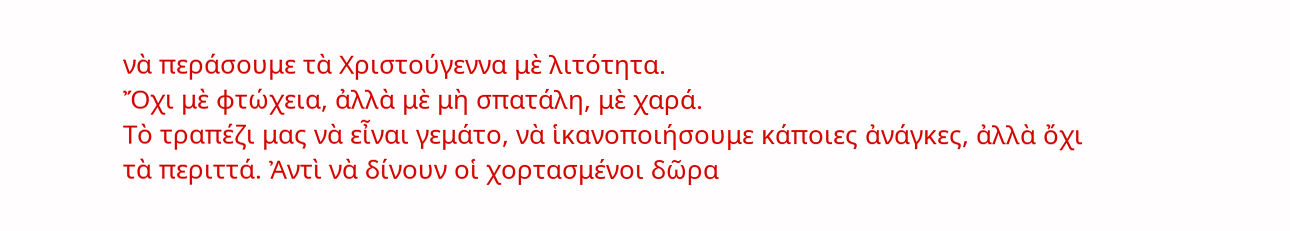νὰ περάσουμε τὰ Χριστούγεννα μὲ λιτότητα.
Ὄχι μὲ φτώχεια, ἀλλὰ μὲ μὴ σπατάλη, μὲ χαρά.
Τὸ τραπέζι μας νὰ εἶναι γεμάτο, νὰ ἱκανοποιήσουμε κάποιες ἀνάγκες, ἀλλὰ ὄχι τὰ περιττά. Ἀντὶ νὰ δίνουν οἱ χορτασμένοι δῶρα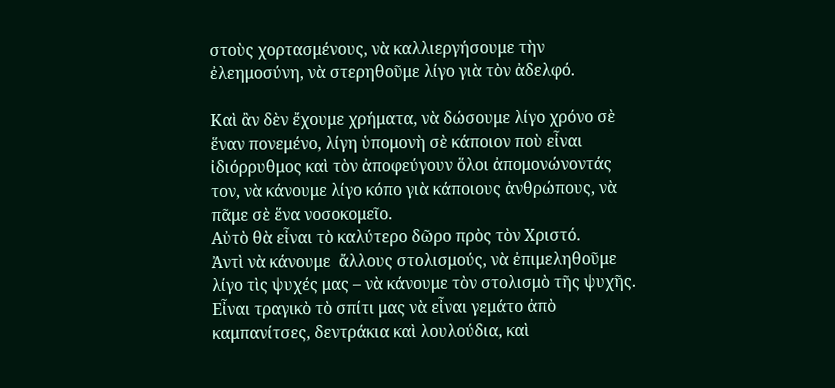στοὺς χορτασμένους, νὰ καλλιεργήσουμε τὴν ἐλεημοσύνη, νὰ στερηθοῦμε λίγο γιὰ τὸν ἀδελφό.

Καὶ ἂν δὲν ἔχουμε χρήματα, νὰ δώσουμε λίγο χρόνο σὲ ἕναν πονεμένο, λίγη ὑπομονὴ σὲ κάποιον ποὺ εἶναι ἰδιόρρυθμος καὶ τὸν ἀποφεύγουν ὅλοι ἀπομονώνοντάς τον, νὰ κάνουμε λίγο κόπο γιὰ κάποιους ἀνθρώπους, νὰ πᾶμε σὲ ἕνα νοσοκομεῖο.
Αὐτὸ θὰ εἶναι τὸ καλύτερο δῶρο πρὸς τὸν Χριστό.
Ἀντὶ νὰ κάνουμε  ἄλλους στολισμούς, νὰ ἐπιμεληθοῦμε λίγο τὶς ψυχές μας – νὰ κάνουμε τὸν στολισμὸ τῆς ψυχῆς.
Εἶναι τραγικὸ τὸ σπίτι μας νὰ εἶναι γεμάτο ἀπὸ καμπανίτσες, δεντράκια καὶ λουλούδια, καὶ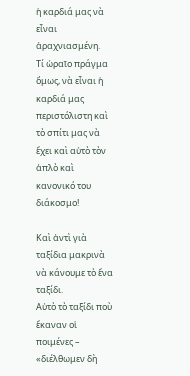ἡ καρδιά μας νὰ εἶναι ἀραχνιασμένη.
Τί ὡραῖο πράγμα ὅμως, νὰ εἶναι ἡ καρδιά μας περιστόλιστη καὶ τὸ σπίτι μας νὰ ἔχει καὶ αὐτὸ τὸν ἁπλὸ καὶ κανονικό του διάκοσμο!

Καὶ ἀντὶ γιὰ ταξίδια μακρινὰ νὰ κάνουμε τὸ ἕνα ταξίδι.
Αὐτὸ τὸ ταξίδι ποὺ ἔκαναν οἱ ποιμένες – «διέλθωμεν δὴ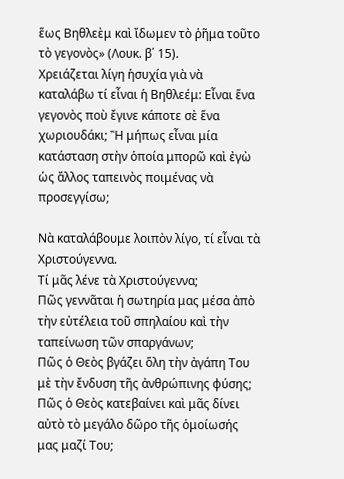ἕως Βηθλεὲμ καὶ ἴδωμεν τὸ ῥῆμα τοῦτο τὸ γεγονὸς» (Λουκ. β΄ 15).
Χρειάζεται λίγη ἡσυχία γιὰ νὰ καταλάβω τί εἶναι ἡ Βηθλεέμ: Εἶναι ἕνα γεγονὸς ποὺ ἔγινε κάποτε σὲ ἕνα χωριουδάκι; Ἢ μήπως εἶναι μία κατάσταση στὴν ὁποία μπορῶ καὶ ἐγὼ ὡς ἄλλος ταπεινὸς ποιμένας νὰ προσεγγίσω;

Νὰ καταλάβουμε λοιπὸν λίγο, τί εἶναι τὰ Χριστούγεννα.
Τί μᾶς λένε τὰ Χριστούγεννα;
Πῶς γεννᾶται ἡ σωτηρία μας μέσα ἀπὸ τὴν εὐτέλεια τοῦ σπηλαίου καὶ τὴν ταπείνωση τῶν σπαργάνων;
Πῶς ὁ Θεὸς βγάζει ὅλη τὴν ἀγάπη Του μὲ τὴν ἔνδυση τῆς ἀνθρώπινης φύσης;
Πῶς ὁ Θεὸς κατεβαίνει καὶ μᾶς δίνει αὐτὸ τὸ μεγάλο δῶρο τῆς ὁμοίωσής μας μαζί Του;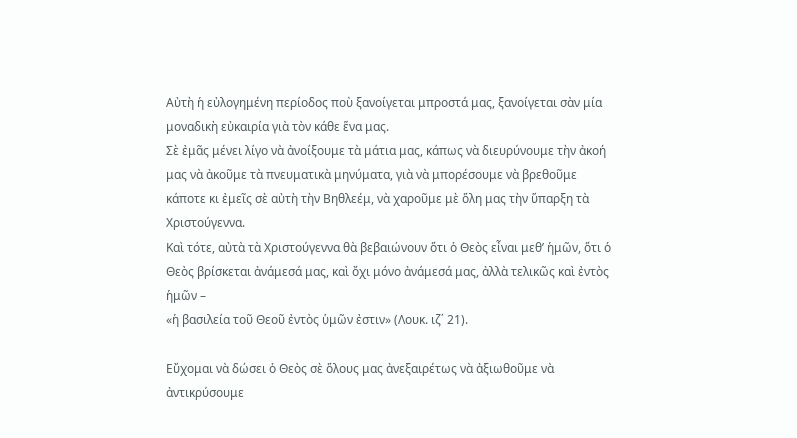Αὐτὴ ἡ εὐλογημένη περίοδος ποὺ ξανοίγεται μπροστά μας, ξανοίγεται σὰν μία μοναδικὴ εὐκαιρία γιὰ τὸν κάθε ἕνα μας.
Σὲ ἐμᾶς μένει λίγο νὰ ἀνοίξουμε τὰ μάτια μας, κάπως νὰ διευρύνουμε τὴν ἀκοή μας νὰ ἀκοῦμε τὰ πνευματικὰ μηνύματα, γιὰ νὰ μπορέσουμε νὰ βρεθοῦμε κάποτε κι ἐμεῖς σὲ αὐτὴ τὴν Βηθλεέμ, νὰ χαροῦμε μὲ ὅλη μας τὴν ὕπαρξη τὰ Χριστούγεννα.
Καὶ τότε, αὐτὰ τὰ Χριστούγεννα θὰ βεβαιώνουν ὅτι ὁ Θεὸς εἶναι μεθ’ ἡμῶν, ὅτι ὁ Θεὸς βρίσκεται ἀνάμεσά μας, καὶ ὄχι μόνο ἀνάμεσά μας, ἀλλὰ τελικῶς καὶ ἐντὸς ἡμῶν –
«ἡ βασιλεία τοῦ Θεοῦ ἐντὸς ὑμῶν ἐστιν» (Λουκ. ιζ΄ 21).

Εὔχομαι νὰ δώσει ὁ Θεὸς σὲ ὅλους μας ἀνεξαιρέτως νὰ ἀξιωθοῦμε νὰ ἀντικρύσουμε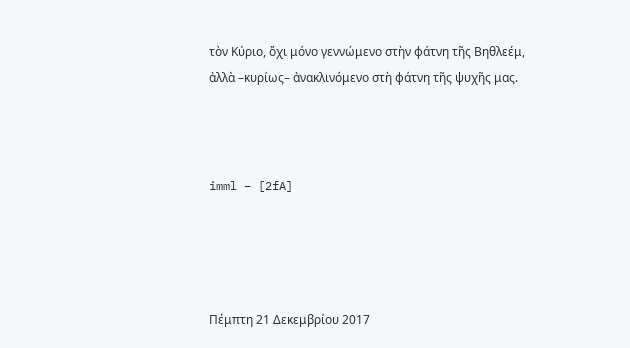τὸν Κύριο, ὄχι μόνο γεννώμενο στὴν φάτνη τῆς Βηθλεέμ, ἀλλὰ –κυρίως– ἀνακλινόμενο στὴ φάτνη τῆς ψυχῆς μας.



imml – [2fA]




Πέμπτη 21 Δεκεμβρίου 2017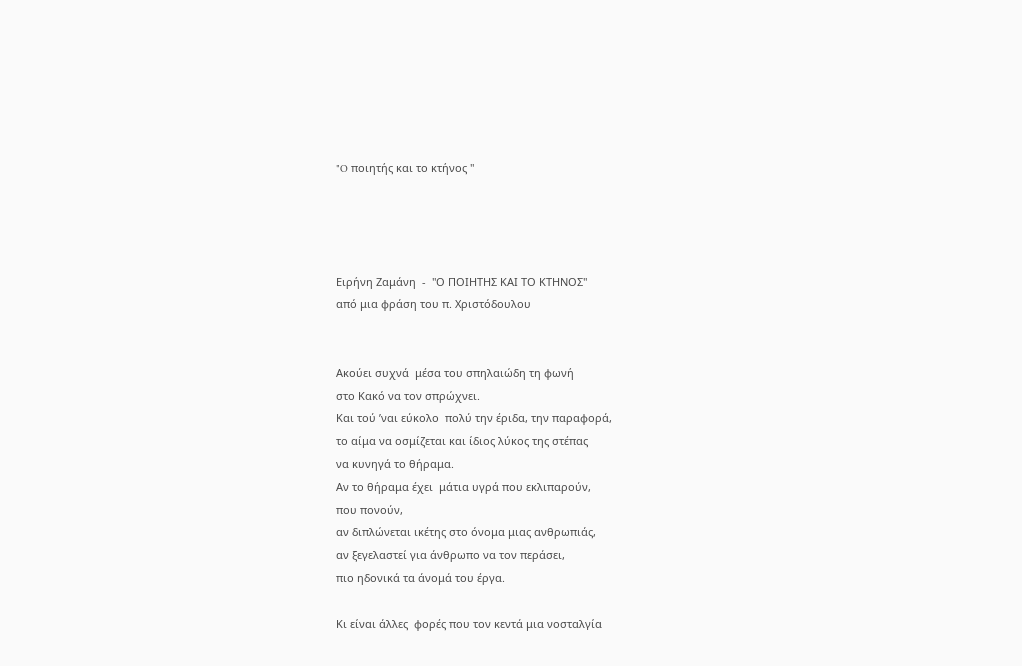"O ποιητής και το κτήνος "




Ειρήνη Zαμάνη  -  "Ο ΠΟΙΗΤΗΣ ΚΑΙ ΤΟ ΚΤΗΝΟΣ"
από μια φράση του π. Χριστόδουλου


Ακούει συχνά  μέσα του σπηλαιώδη τη φωνή
στο Κακό να τον σπρώχνει.
Και τού ’ναι εύκολο  πολύ την έριδα, την παραφορά,
το αίμα να οσμίζεται και ίδιος λύκος της στέπας
να κυνηγά το θήραμα.
Αν το θήραμα έχει  μάτια υγρά που εκλιπαρούν,
που πονούν,
αν διπλώνεται ικέτης στο όνομα μιας ανθρωπιάς,
αν ξεγελαστεί για άνθρωπο να τον περάσει,
πιο ηδονικά τα άνομά του έργα.

Κι είναι άλλες  φορές που τον κεντά μια νοσταλγία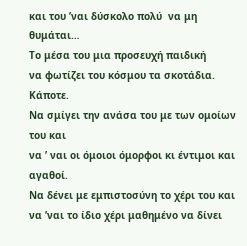και του ’ναι δύσκολο πολύ  να μη θυμάται…
Το μέσα του μια προσευχή παιδική
να φωτίζει του κόσμου τα σκοτάδια.
Κάποτε.
Να σμίγει την ανάσα του με των ομοίων του και
να ’ ναι οι όμοιοι όμορφοι κι έντιμοι και αγαθοί.
Να δένει με εμπιστοσύνη το χέρι του και να ’ναι το ίδιο χέρι μαθημένο να δίνει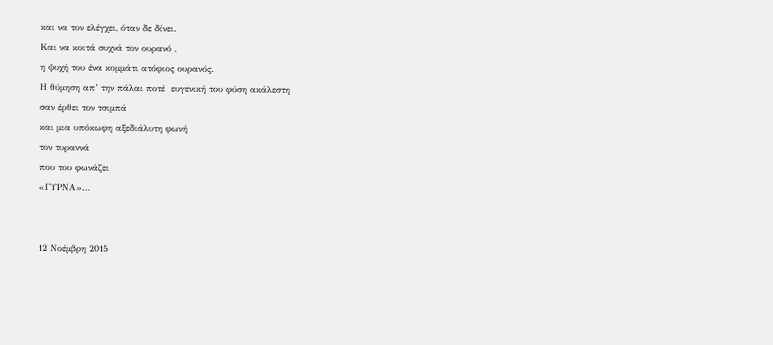και να τον ελέγχει, όταν δε δίνει.
Και να κοιτά συχνά τον ουρανό ,
η ψυχή του ένα κομμάτι ατόφιος ουρανός.
Η θύμηση απ’ την πάλαι ποτέ  ευγενική του φύση ακάλεστη
σαν έρθει τον τσιμπά
και μια υπόκωφη αξεδιάλυτη φωνή
τον τυραννά
που του φωνάζει
«ΓΥΡΝΑ»…


12 Νοέμβρη 2015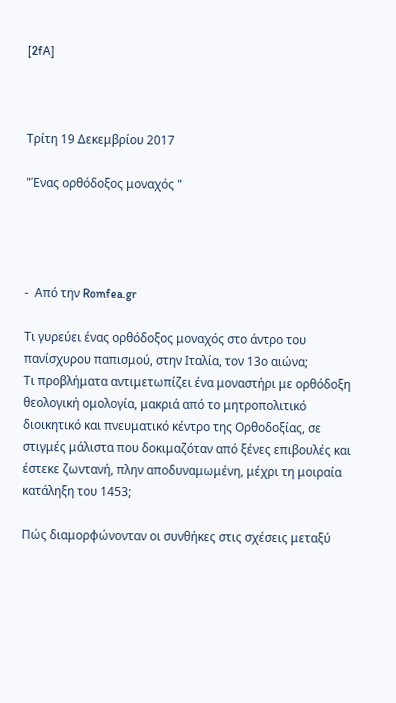[2fA]



Τρίτη 19 Δεκεμβρίου 2017

"Ένας ορθόδοξος μοναχός "




-  Από την Romfea.gr

Τι γυρεύει ένας ορθόδοξος μοναχός στο άντρο του πανίσχυρου παπισμού, στην Ιταλία, τον 13ο αιώνα;
Τι προβλήματα αντιμετωπίζει ένα μοναστήρι με ορθόδοξη θεολογική ομολογία, μακριά από το μητροπολιτικό διοικητικό και πνευματικό κέντρο της Ορθοδοξίας, σε στιγμές μάλιστα που δοκιμαζόταν από ξένες επιβουλές και έστεκε ζωντανή, πλην αποδυναμωμένη, μέχρι τη μοιραία κατάληξη του 1453;

Πώς διαμορφώνονταν οι συνθήκες στις σχέσεις μεταξύ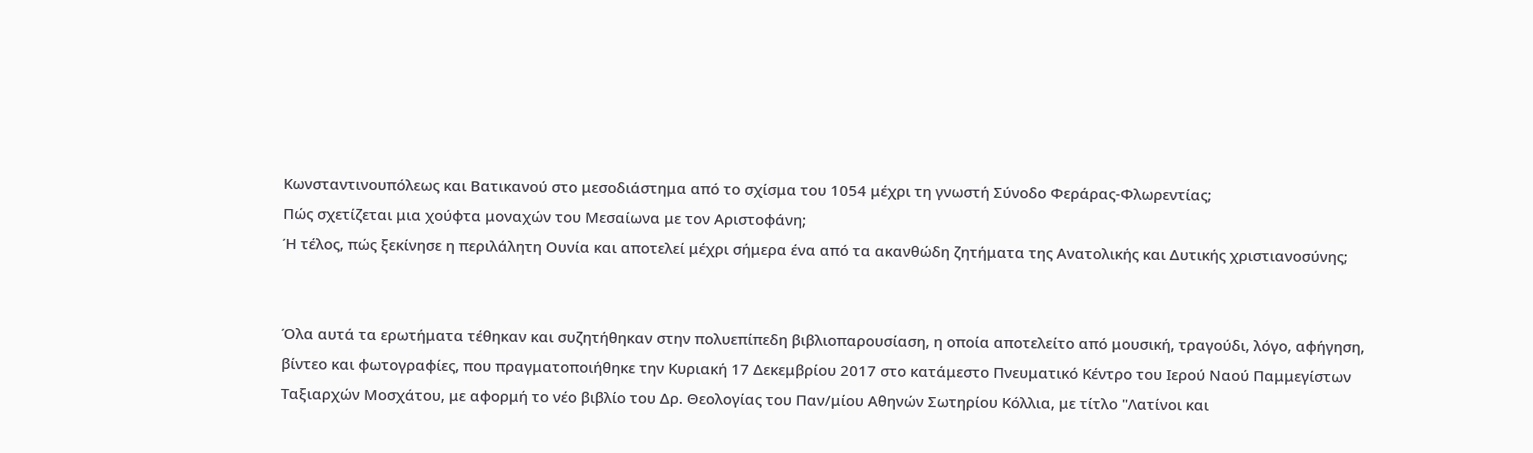Κωνσταντινουπόλεως και Βατικανού στο μεσοδιάστημα από το σχίσμα του 1054 μέχρι τη γνωστή Σύνοδο Φεράρας-Φλωρεντίας;
Πώς σχετίζεται μια χούφτα μοναχών του Μεσαίωνα με τον Αριστοφάνη;
Ή τέλος, πώς ξεκίνησε η περιλάλητη Ουνία και αποτελεί μέχρι σήμερα ένα από τα ακανθώδη ζητήματα της Ανατολικής και Δυτικής χριστιανοσύνης;


Όλα αυτά τα ερωτήματα τέθηκαν και συζητήθηκαν στην πολυεπίπεδη βιβλιοπαρουσίαση, η οποία αποτελείτο από μουσική, τραγούδι, λόγο, αφήγηση, βίντεο και φωτογραφίες, που πραγματοποιήθηκε την Κυριακή 17 Δεκεμβρίου 2017 στο κατάμεστο Πνευματικό Κέντρο του Ιερού Ναού Παμμεγίστων Ταξιαρχών Μοσχάτου, με αφορμή το νέο βιβλίο του Δρ. Θεολογίας του Παν/μίου Αθηνών Σωτηρίου Κόλλια, με τίτλο "Λατίνοι και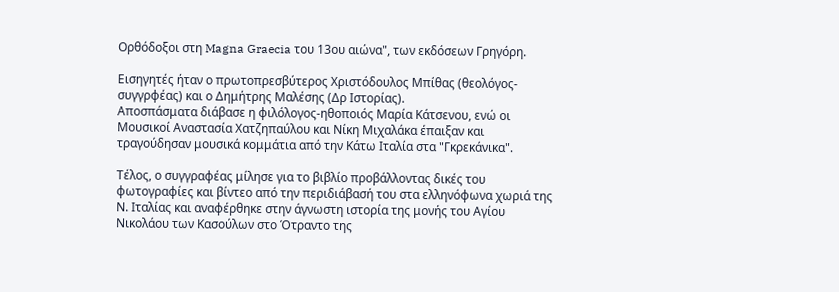Ορθόδοξοι στη Magna Graecia του 13ου αιώνα", των εκδόσεων Γρηγόρη.

Εισηγητές ήταν ο πρωτοπρεσβύτερος Χριστόδουλος Μπίθας (θεολόγος-συγγρφέας) και ο Δημήτρης Μαλέσης (Δρ Ιστορίας).
Αποσπάσματα διάβασε η φιλόλογος-ηθοποιός Μαρία Κάτσενου, ενώ οι Μουσικοί Αναστασία Χατζηπαύλου και Νίκη Μιχαλάκα έπαιξαν και τραγούδησαν μουσικά κομμάτια από την Κάτω Ιταλία στα "Γκρεκάνικα".

Τέλος, ο συγγραφέας μίλησε για το βιβλίο προβάλλοντας δικές του φωτογραφίες και βίντεο από την περιδιάβασή του στα ελληνόφωνα χωριά της Ν. Ιταλίας και αναφέρθηκε στην άγνωστη ιστορία της μονής του Αγίου Νικολάου των Κασούλων στο Ότραντο της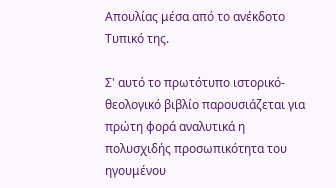Απουλίας μέσα από το ανέκδοτο Τυπικό της.

Σ' αυτό το πρωτότυπο ιστορικό-θεολογικό βιβλίο παρουσιάζεται για πρώτη φορά αναλυτικά η πολυσχιδής προσωπικότητα του ηγουμένου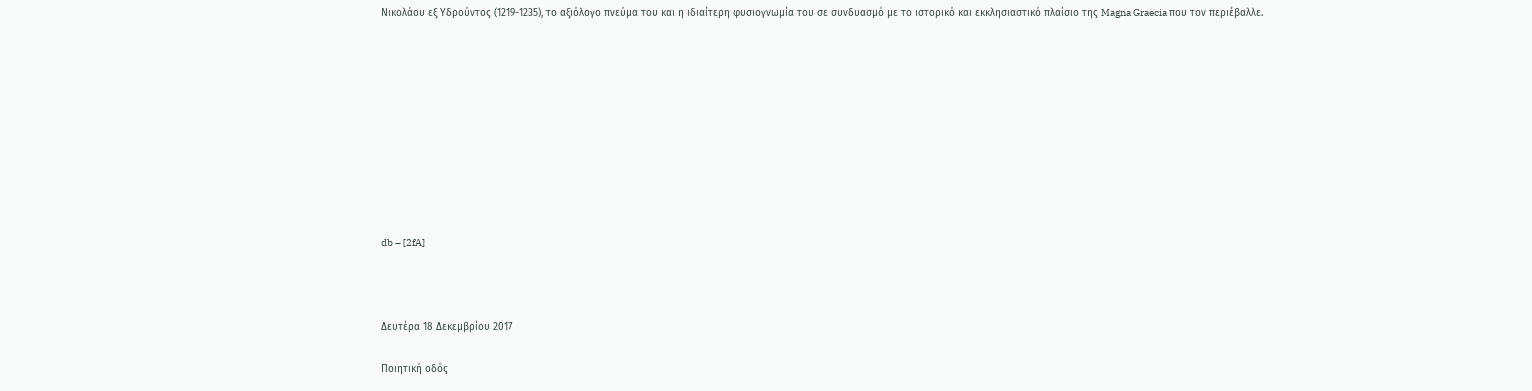Νικολάου εξ Υδρούντος (1219-1235), το αξιόλογο πνεύμα του και η ιδιαίτερη φυσιογνωμία του σε συνδυασμό με το ιστορικό και εκκλησιαστικό πλαίσιο της Magna Graecia που τον περιέβαλλε.










db – [2fA]



Δευτέρα 18 Δεκεμβρίου 2017

Ποιητική οδός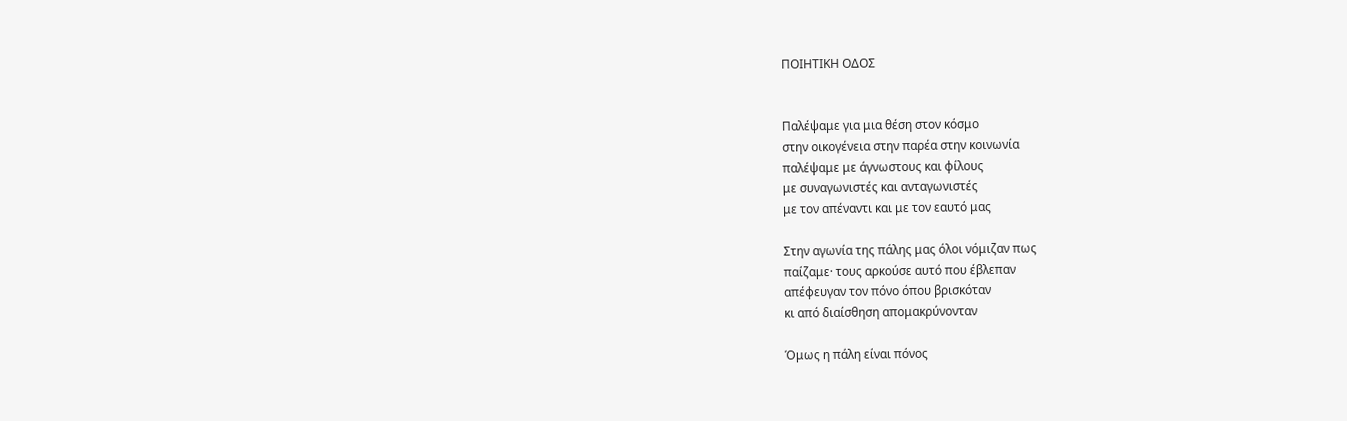ΠΟΙΗΤΙΚΗ ΟΔΟΣ


Παλέψαμε για μια θέση στον κόσμο
στην οικογένεια στην παρέα στην κοινωνία
παλέψαμε με άγνωστους και φίλους
με συναγωνιστές και ανταγωνιστές
με τον απέναντι και με τον εαυτό μας

Στην αγωνία της πάλης μας όλοι νόμιζαν πως
παίζαμε· τους αρκούσε αυτό που έβλεπαν
απέφευγαν τον πόνο όπου βρισκόταν
κι από διαίσθηση απομακρύνονταν

Όμως η πάλη είναι πόνος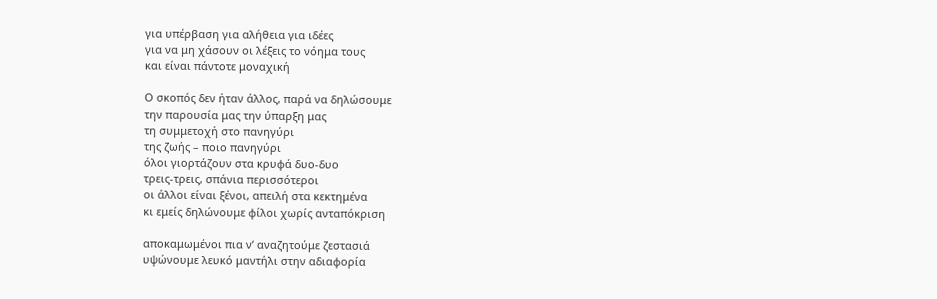για υπέρβαση για αλήθεια για ιδέες
για να μη χάσουν οι λέξεις το νόημα τους
και είναι πάντοτε μοναχική

Ο σκοπός δεν ήταν άλλος, παρά να δηλώσουμε
την παρουσία μας την ύπαρξη μας
τη συμμετοχή στο πανηγύρι
της ζωής – ποιο πανηγύρι
όλοι γιορτάζουν στα κρυφά δυο-δυο
τρεις-τρεις, σπάνια περισσότεροι
οι άλλοι είναι ξένοι, απειλή στα κεκτημένα
κι εμείς δηλώνουμε φίλοι χωρίς ανταπόκριση

αποκαμωμένοι πια ν’ αναζητούμε ζεστασιά
υψώνουμε λευκό μαντήλι στην αδιαφορία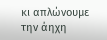κι απλώνουμε την άηχη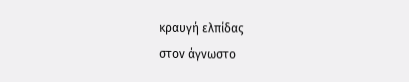κραυγή ελπίδας
στον άγνωστο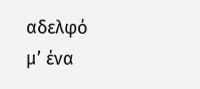αδελφό
μ’ ένα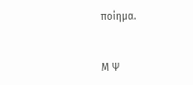ποίημα.


Μ Ψ